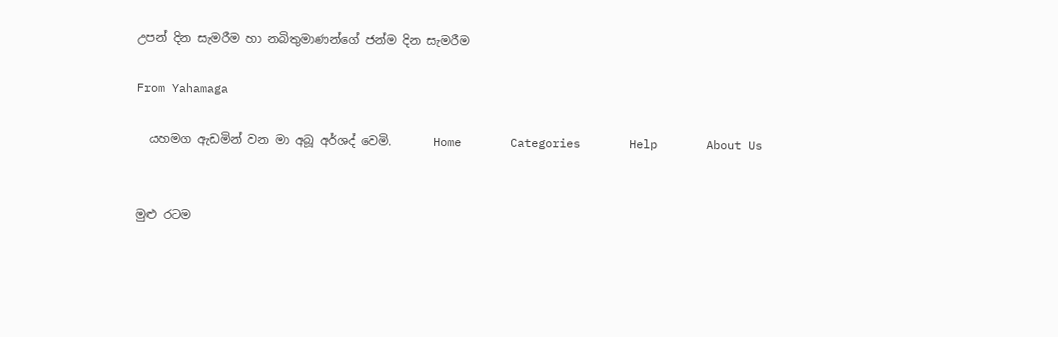උපන් දින සැමරීම හා නබිතුමාණන්ගේ ජන්ම දින සැමරීම

From Yahamaga

  යහමග ඇඩමින් වන මා අබූ අර්ශද් වෙමි.       Home       Categories       Help       About Us


මුළු රටම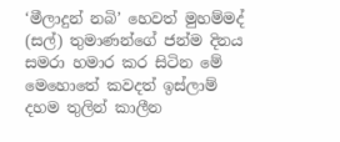‘මීලාදුන් නබි’ හෙවත් මුහම්මද් (සල්) තුමාණන්ගේ ජන්ම දිනය සමරා හමාර කර සිටින මේ මෙහොතේ කවදත් ඉස්ලාම් දහම තුලින් කාලීන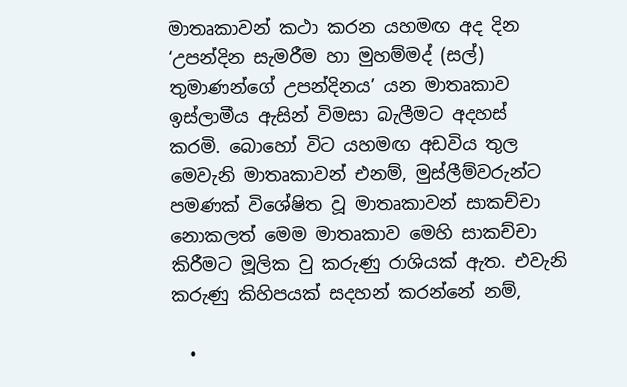මාතෘකාවන් කථා කරන යහමඟ අද දින ‘උපන්දින සැමරීම හා මුහම්මද් (සල්) තුමාණන්ගේ උපන්දිනය’ යන මාතෘකාව ඉස්ලාමීය ඇසින් විමසා බැලීමට අදහස් කරමි. බොහෝ විට යහමඟ අඩවිය තුල මෙවැනි මාතෘකාවන් එනම්, මුස්ලීම්වරුන්ට පමණක් විශේෂිත වූ මාතෘකාවන් සාකච්චා නොකලත් මෙම මාතෘකාව මෙහි සාකච්චා කිරීමට මූලික වු කරුණු රාශියක් ඇත. එවැනි කරුණු කිහිපයක් සදහන් කරන්නේ නම්,

  •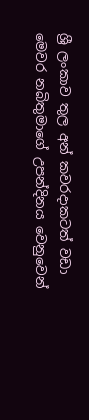ශ්‍රී ලංකාව තුල අන් කවරදාකටත් වඩා මෙවර නබිතුමාගේ උපන්දිනය වෙනුවෙන්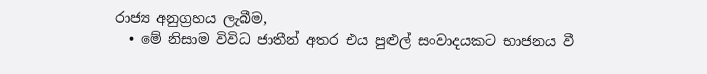රාජ්‍ය අනුග්‍රහය ලැබීම,
  • මේ නිසාම විවිධ ජාතීන් අතර එය පුළුල් සංවාදයකට භාජනය වී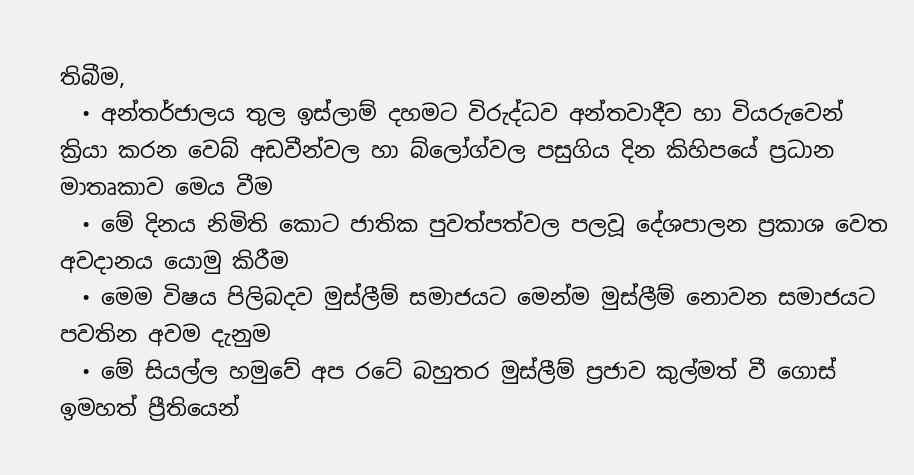තිබීම,
  • අන්තර්ජාලය තුල ඉස්ලාම් දහමට විරුද්ධව අන්තවාදීව හා වියරුවෙන් ක්‍රියා කරන වෙබ් අඩවීන්වල හා බ්ලෝග්වල පසුගිය දින කිහිපයේ ප්‍රධාන මාතෘකාව මෙය වීම
  • මේ දිනය නිමිති කොට ජාතික පුවත්පත්වල පලවූ දේශපාලන ප්‍රකාශ වෙත අවදානය යොමු කිරීම
  • මෙම විෂය පිලිබදව මුස්ලීම් සමාජයට මෙන්ම මුස්ලීම් නොවන සමාජයට පවතින අවම දැනුම
  • මේ සියල්ල හමුවේ අප රටේ බහුතර මුස්ලීම් ප්‍රජාව කුල්මත් වී ගොස් ඉමහත් ප්‍රීතියෙන්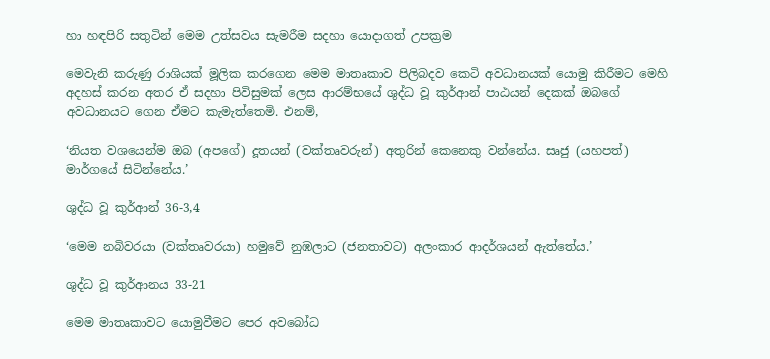හා හඳපිරි සතුටින් මෙම උත්සවය සැමරීම සදහා යොදාගත් උපක්‍රම

මෙවැනි කරුණු රාශියක් මූලික කරගෙන මෙම මාතෘකාව පිලිබදව කෙටි අවධානයක් යොමු කිරීමට මෙහි අදහස් කරන අතර ඒ සදහා පිවිසුමක් ලෙස ආරම්භයේ ශුද්ධ වූ කුර්ආන් පාඨයන් දෙකක් ඔබගේ අවධානයට ගෙන ඒමට කැමැත්තෙමි. එනම්,

‘නියත වශයෙන්ම ඔබ (අපගේ) දූතයන් (වක්තෘවරුන්) අතුරින් කෙනෙකු වන්නේය. සෘජු (යහපත්) මාර්ගයේ සිටින්නේය.’

ශුද්ධ වූ කුර්ආන් 36-3,4

‘මෙම නබිවරයා (වක්තෘවරයා) හමුවේ නුඹලාට (ජනතාවට) අලංකාර ආදර්ශයන් ඇත්තේය.’

ශුද්ධ වූ කුර්ආනය 33-21

මෙම මාතෘකාවට යොමුවීමට පෙර අවබෝධ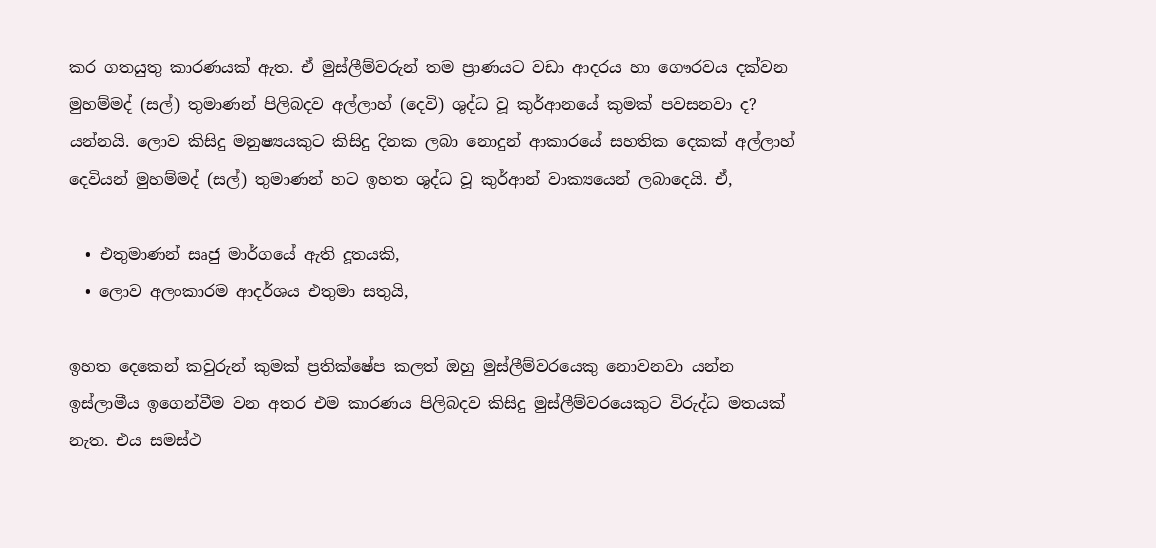කර ගතයුතු කාරණයක් ඇත. ඒ මුස්ලීම්වරුන් තම ප්‍රාණයට වඩා ආදරය හා ගෞරවය දක්වන මුහම්මද් (සල්) තුමාණන් පිලිබදව අල්ලාහ් (දෙවි) ශුද්ධ වූ කුර්ආනයේ කුමක් පවසනවා ද? යන්නයි. ලොව කිසිදු මනුෂ්‍යයකුට කිසිදු දිනක ලබා නොදුන් ආකාරයේ සහතික දෙකක් අල්ලාහ් දෙවියන් මුහම්මද් (සල්) තුමාණන් හට ඉහත ශුද්ධ වූ කුර්ආන් වාක්‍යයෙන් ලබාදෙයි. ඒ,

  • එතුමාණන් සෘජු මාර්ගයේ ඇති දූතයකි,
  • ලොව අලංකාරම ආදර්ශය එතුමා සතුයි,

ඉහත දෙකෙන් කවුරුන් කුමක් ප්‍රතික්ෂේප කලත් ඔහු මුස්ලීම්වරයෙකු නොවනවා යන්න ඉස්ලාමීය ඉගෙන්වීම වන අතර එම කාරණය පිලිබදව කිසිදු මුස්ලීම්වරයෙකුට විරුද්ධ මතයක් නැත. එය සමස්ථ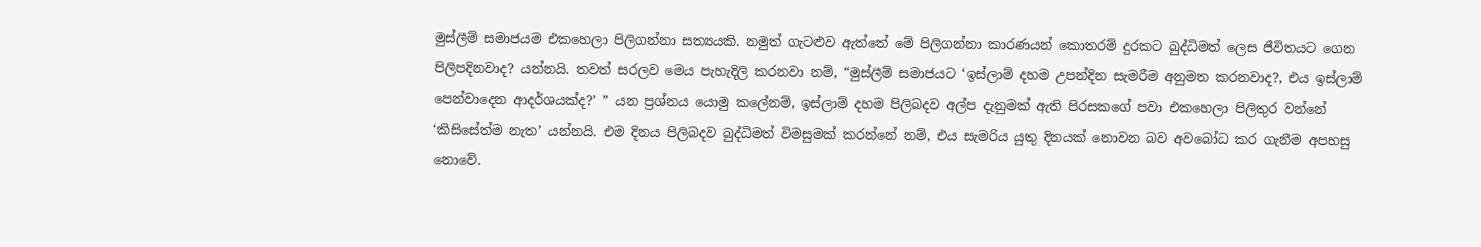මුස්ලීම් සමාජයම එකහෙලා පිලිගන්නා සත්‍යයකි. නමුත් ගැටළුව ඇත්තේ මේ පිලිගන්නා කාරණයන් කොතරම් දුරකට බුද්ධිමත් ලෙස ජීවිතයට ගෙන පිලිපදිනවාද? යන්නයි. තවත් සරලව මෙය පැහැදිලි කරනවා නම්, “මුස්ලීම් සමාජයට ‘ඉස්ලාම් දහම උපන්දින සැමරීම අනුමත කරනවාද?, එය ඉස්ලාම් පෙන්වාදෙන ආදර්ශයක්ද?’ ” යන ප්‍රශ්නය යොමු කලේනම්, ඉස්ලාම් දහම පිලිබදව අල්ප දැනුමක් ඇති පිරසකගේ පවා එකහෙලා පිලිතුර වන්නේ ‘කිසිසේත්ම නැත’ යන්නයි. එම දිනය පිලිබදව බුද්ධිමත් විමසුමක් කරන්නේ නම්, එය සැමරිය යුතු දිනයක් නොවන බව අවබෝධ කර ගැනීම අපහසු නොවේ.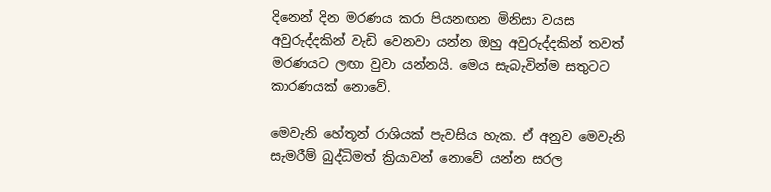දිනෙන් දින මරණය කරා පියනඟන මිනිසා වයස අවුරුද්දකින් වැඩි වෙනවා යන්න ඔහු අවුරුද්දකින් තවත් මරණයට ලඟා වුවා යන්නයි. මෙය සැබැවින්ම සතුටට කාරණයක් නොවේ.

මෙවැනි හේතූන් රාශියක් පැවසිය හැක. ඒ අනුව මෙවැනි සැමරීම් බුද්ධිමත් ක්‍රියාවන් නොවේ යන්න සරල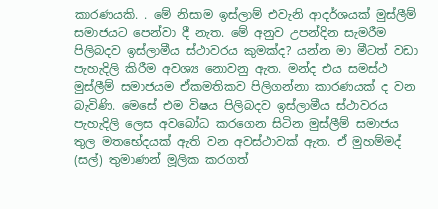කාරණයකි. . මේ නිසාම ඉස්ලාම් එවැනි ආදර්ශයක් මුස්ලීම් සමාජයට පෙන්වා දී නැත. මේ අනුව උපන්දින සැමරීම පිලිබදව ඉස්ලාමීය ස්ථාවරය කුමක්ද? යන්න මා මීටත් වඩා පැහැදිලි කිරීම අවශ්‍ය නොවනු ඇත. මන්ද එය සමස්ථ මුස්ලීම් සමාජයම ඒකමතිකව පිලිගන්නා කාරණයක් ද වන බැවිණි. මෙසේ එම විෂය පිලිබදව ඉස්ලාමීය ස්ථාවරය පැහැදිලි ලෙස අවබෝධ කරගෙන සිටින මුස්ලීම් සමාජය තුල මතභේදයක් ඇති වන අවස්ථාවක් ඇත. ඒ මුහම්මද් (සල්) තුමාණන් මූලික කරගත්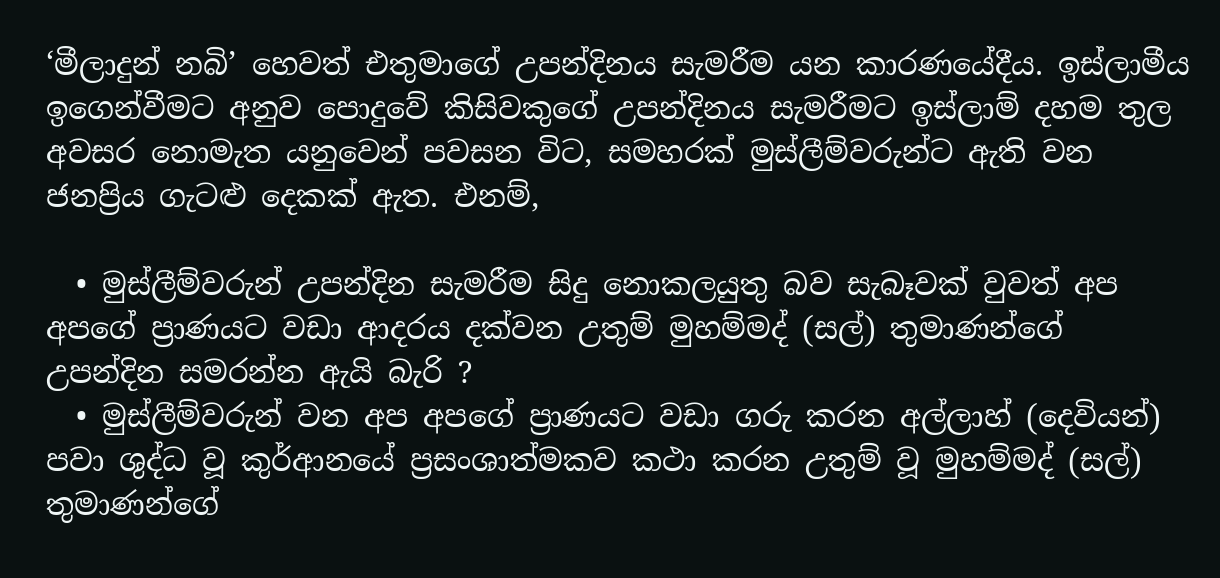‘මීලාදුන් නබි’ හෙවත් එතුමාගේ උපන්දිනය සැමරීම යන කාරණයේදීය. ඉස්ලාමීය ඉගෙන්වීමට අනුව පොදුවේ කිසිවකුගේ උපන්දිනය සැමරීමට ඉස්ලාම් දහම තුල අවසර නොමැත යනුවෙන් පවසන විට, සමහරක් මුස්ලීම්වරුන්ට ඇති වන ජනප්‍රිය ගැටළු දෙකක් ඇත. එනම්,

  • මුස්ලීම්වරුන් උපන්දින සැමරීම සිදු නොකලයුතු බව සැබෑවක් වුවත් අප අපගේ ප්‍රාණයට වඩා ආදරය දක්වන උතුම් මුහම්මද් (සල්) තුමාණන්ගේ උපන්දින සමරන්න ඇයි බැරි ?
  • මුස්ලීම්වරුන් වන අප අපගේ ප්‍රාණයට වඩා ගරු කරන අල්ලාහ් (දෙවියන්) පවා ශුද්ධ වූ කුර්ආනයේ ප්‍රසංශාත්මකව කථා කරන උතුම් වූ මුහම්මද් (සල්) තුමාණන්ගේ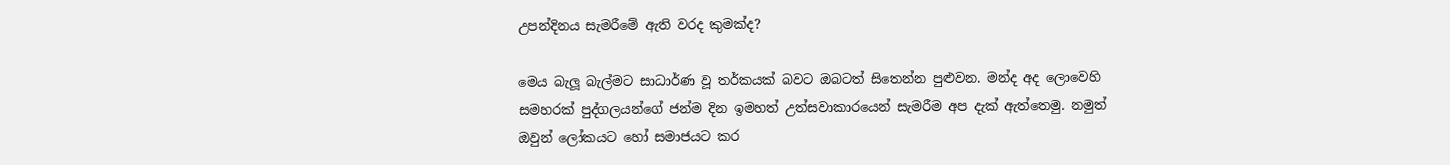උපන්දිනය සැමරීමේ ඇති වරද කුමක්ද?

මෙය බැලූ බැල්මට සාධාර්ණ වූ තර්කයක් බවට ඔබටත් සිතෙන්න පුළුවන. මන්ද අද ලොවෙහි සමහරක් පුද්ගලයන්ගේ ජන්ම දින ඉමහත් උත්සවාකාරයෙන් සැමරීම අප දැක් ඇත්තෙමු. නමුත් ඔවුන් ලෝකයට හෝ සමාජයට කර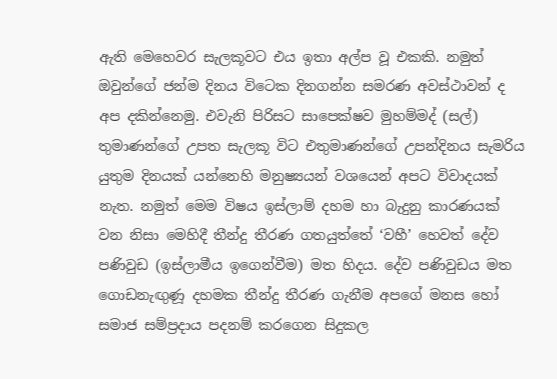ඇති මෙහෙවර සැලකූවට එය ඉතා අල්ප වූ එකකි. නමුත් ඔවුන්ගේ ජන්ම දිනය විටෙක දිනගන්න සමරණ අවස්ථාවන් ද අප දකින්නෙමු. එවැනි පිරිසට සාපෙක්ෂව මුහම්මද් (සල්) තුමාණන්ගේ උපත සැලකූ විට එතුමාණන්ගේ උපන්දිනය සැමරිය යුතුම දිනයක් යන්නෙහි මනුෂ්‍යයන් වශයෙන් අපට විවාදයක් නැත. නමුත් මෙම විෂය ඉස්ලාම් දහම හා බැදුනු කාරණයක් වන නිසා මෙහිදී තීන්දු තීරණ ගතයුත්තේ ‘වහී’ හෙවත් දේව පණිවුඩ (ඉස්ලාමීය ඉගෙන්වීම) මත හිදය. දේව පණිවුඩය මත ගොඩනැඟුණූ දහමක තීන්දු තීරණ ගැනීම අපගේ මනස හෝ සමාජ සම්ප්‍රදාය පදනම් කරගෙන සිදුකල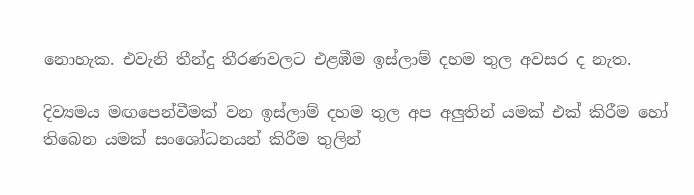නොහැක. එවැනි තීන්දු තීරණවලට එළඹීම ඉස්ලාම් දහම තුල අවසර ද නැත.

දිව්‍යමය මඟපෙන්වීමක් වන ඉස්ලාම් දහම තුල අප අලුතින් යමක් එක් කිරීම හෝ තිබෙන යමක් සංශෝධනයන් කිරීම තුලින්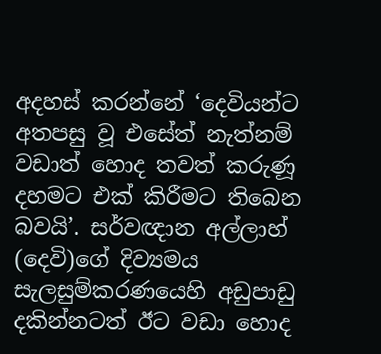අදහස් කරන්නේ ‘දෙවියන්ට අතපසු වූ එසේත් නැත්නම් වඩාත් හොද තවත් කරුණූ දහමට එක් කිරීමට තිබෙන බවයි’. සර්වඥාන අල්ලාහ් (දෙවි)ගේ දිව්‍යමය සැලසුම්කරණයෙහි අඩුපාඩු දකින්නටත් ඊට වඩා හොද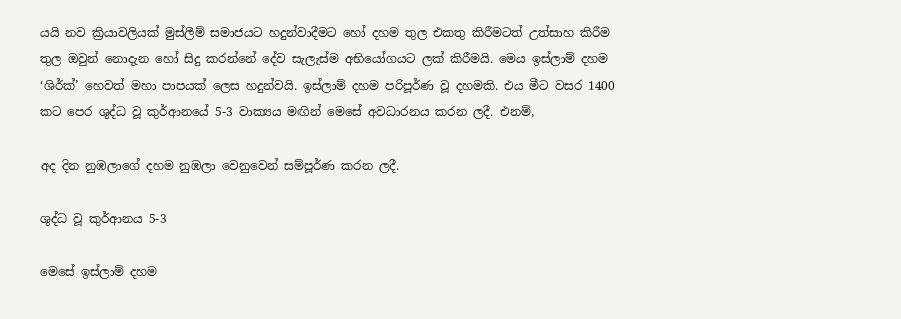යයි නව ක්‍රියාවලියක් මුස්ලීම් සමාජයට හදුන්වාදීමට හෝ දහම තුල එකතු කිරීමටත් උත්සාහ කිරීම තුල ඔවුන් නොදැන හෝ සිදු කරන්නේ දේව සැලැස්ම අභියෝගයට ලක් කිරීමයි. මෙය ඉස්ලාම් දහම ‘ශිර්ක්’ හෙවත් මහා පාපයක් ලෙස හදුන්වයි. ඉස්ලාම් දහම පරිපූර්ණ වූ දහමකි. එය මීට වසර 1400 කට පෙර ශුද්ධ වූ කුර්ආනයේ 5-3 වාක්‍යය මඟින් මෙසේ අවධාරනය කරන ලදී. එනම්,

අද දින නුඹලාගේ දහම නුඹලා වෙනුවෙන් සම්පූර්ණ කරන ලදී.

ශුද්ධ වූ කුර්ආනය 5-3

මෙසේ ඉස්ලාම් දහම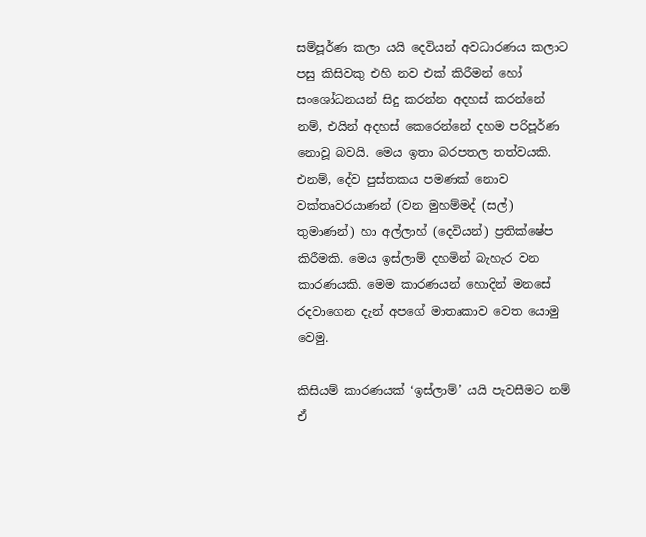සම්පූර්ණ කලා යයි දෙවියන් අවධාරණය කලාට පසු කිසිවකු එහි නව එක් කිරීමන් හෝ සංශෝධනයන් සිදු කරන්න අදහස් කරන්නේ නම්, එයින් අදහස් කෙරෙන්නේ දහම පරිපූර්ණ නොවූ බවයි. මෙය ඉතා බරපතල තත්වයකි. එනම්, දේව පුස්තකය පමණක් නොව වක්තෘවරයාණන් (වන මුහම්මද් (සල්) තුමාණන්) හා අල්ලාහ් (දෙවියන්) ප්‍රතික්ෂේප කිරීමකි. මෙය ඉස්ලාම් දහමින් බැහැර වන කාරණයකි. මෙම කාරණයන් හොදින් මනසේ රදවාගෙන දැන් අපගේ මාතෘකාව වෙත යොමු වෙමු.

කිසියම් කාරණයක් ‘ඉස්ලාම්’ යයි පැවසීමට නම් ඒ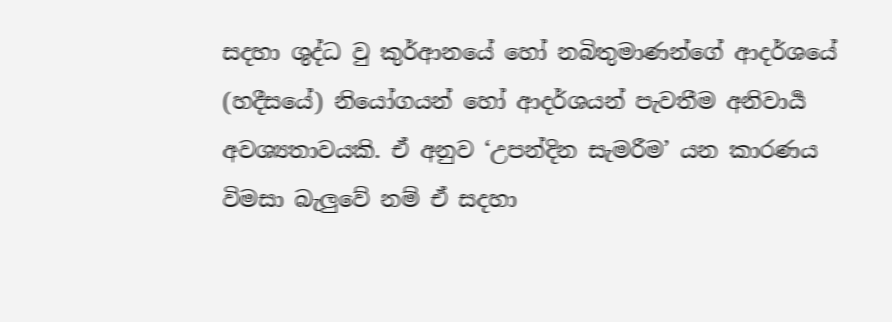සදහා ශුද්ධ වු කුර්ආනයේ හෝ නබිතුමාණන්ගේ ආදර්ශයේ (හදීසයේ) නියෝගයන් හෝ ආදර්ශයන් පැවතීම අනිවාර්‍ය අවශ්‍යතාවයකි. ඒ අනුව ‘උපන්දින සැමරීම’ යන කාරණය විමසා බැලුවේ නම් ඒ සදහා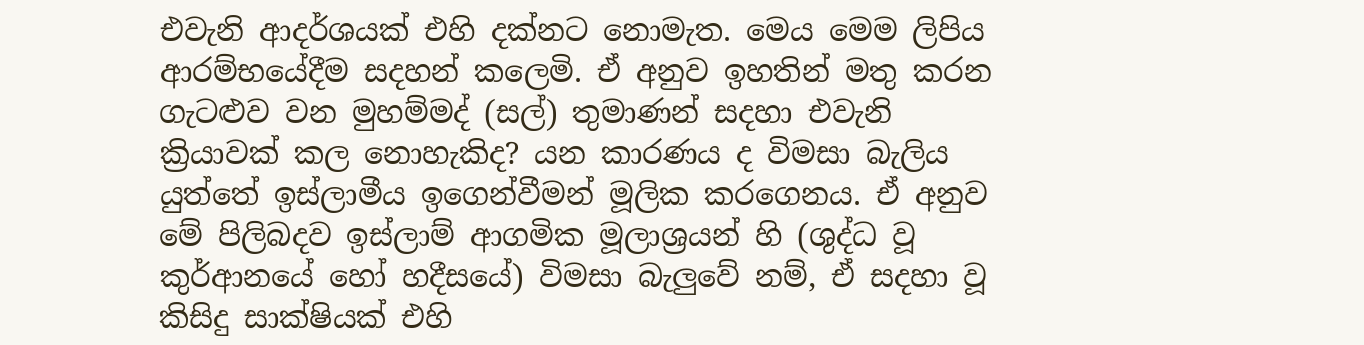එවැනි ආදර්ශයක් එහි දක්නට නොමැත. මෙය මෙම ලිපිය ආරම්භයේදීම සදහන් කලෙමි. ඒ අනුව ඉහතින් මතු කරන ගැටළුව වන මුහම්මද් (සල්) තුමාණන් සදහා එවැනි ක්‍රියාවක් කල නොහැකිද? යන කාරණය ද විමසා බැලිය යුත්තේ ඉස්ලාමීය ඉගෙන්වීමන් මූලික කරගෙනය. ඒ අනුව මේ පිලිබදව ඉස්ලාම් ආගමික මූලාශ්‍රයන් හි (ශුද්ධ වූ කුර්ආනයේ හෝ හදීසයේ) විමසා බැලුවේ නම්, ඒ සදහා වූ කිසිදු සාක්ෂියක් එහි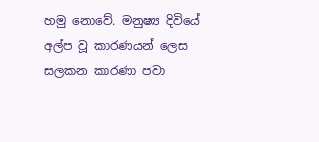හමු නොවේ. මනුෂ්‍ය දිවියේ අල්ප වූ කාරණයන් ලෙස සලකන කාරණා පවා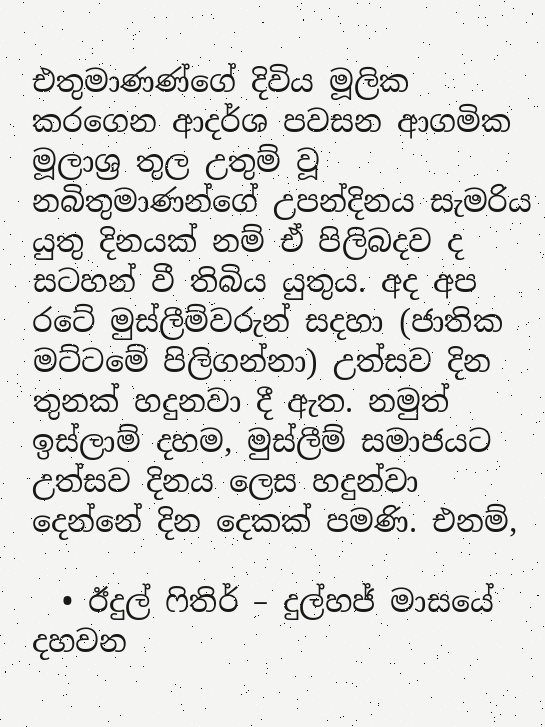එතුමාණණ්ගේ දිවිය මූලික කරගෙන ආදර්ශ පවසන ආගමික මූලාශ්‍ර තුල උතුම් වූ නබිතුමාණන්ගේ උපන්දිනය සැමරිය යුතු දිනයක් නම් ඒ පිලිබදව ද සටහන් වී තිබිය යුතුය. අද අප රටේ මුස්ලීම්වරුන් සදහා (ජාතික මට්ටමේ පිලිගන්නා) උත්සව දින තුනක් හදුනවා දී ඇත. නමුත් ඉස්ලාම් දහම, මුස්ලීම් සමාජයට උත්සව දිනය ලෙස හදුන්වා දෙන්නේ දින දෙකක් පමණි. එනම්,

  • ඊදුල් ෆිතිර් – දුල්හජ් මාසයේ දහවන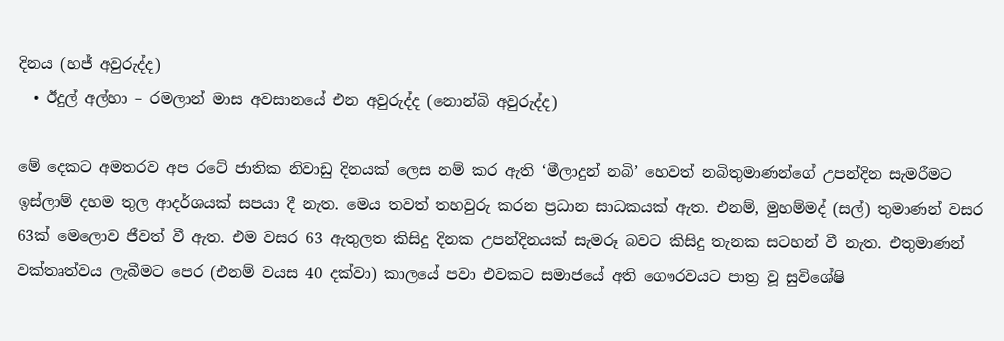දිනය (හජ් අවුරුද්ද)
  • ඊදුල් අල්හා – රමලාන් මාස අවසානයේ එන අවුරුද්ද (නොන්බි අවුරුද්ද)

මේ දෙකට අමතරව අප රටේ ජාතික නිවාඩු දිනයක් ලෙස නම් කර ඇති ‘මීලාදුන් නබි’ හෙවත් නබිතුමාණන්ගේ උපන්දින සැමරීමට ඉස්ලාම් දහම තුල ආදර්ශයක් සපයා දී නැත. මෙය තවත් තහවුරු කරන ප්‍රධාන සාධකයක් ඇත. එනම්, මුහම්මද් (සල්) තුමාණන් වසර 63ක් මෙලොව ජීවත් වී ඇත. එම වසර 63 ඇතුලත කිසිදු දිනක උපන්දිනයක් සැමරූ බවට කිසිදු තැනක සටහන් වී නැත. එතුමාණන් වක්තෘත්වය ලැබීමට පෙර (එනම් වයස 40 දක්වා) කාලයේ පවා එවකට සමාජයේ අති ගෞරවයට පාත්‍ර වූ සුවිශේෂි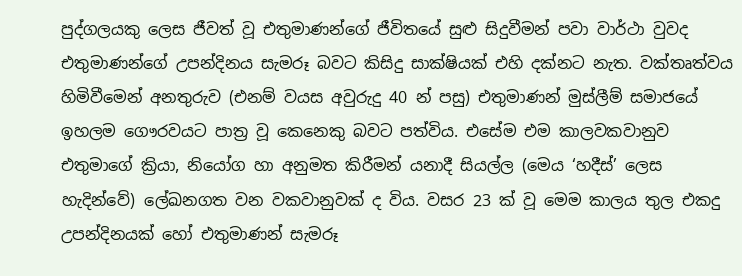පුද්ගලයකු ලෙස ජීවත් වූ එතුමාණන්ගේ ජීවිතයේ සුළු සිදුවීමන් පවා වාර්ථා වුවද එතුමාණන්ගේ උපන්දිනය සැමරූ බවට කිසිදු සාක්ෂියක් එහි දක්නට නැත. වක්තෘත්වය හිමිවීමෙන් අනතුරුව (එනම් වයස අවුරුදු 40 න් පසු) එතුමාණන් මුස්ලීම් සමාජයේ ඉහලම ගෞරවයට පාත්‍ර වූ කෙනෙකු බවට පත්විය. එසේම එම කාලවකවානුව එතුමාගේ ක්‍රියා, නියෝග හා අනුමත කිරීමන් යනාදී සියල්ල (මෙය ‘හදීස්’ ලෙස හැදින්වේ) ලේඛනගත වන වකවානුවක් ද විය. වසර 23 ක් වූ මෙම කාලය තුල එකදු උපන්දිනයක් හෝ එතුමාණන් සැමරූ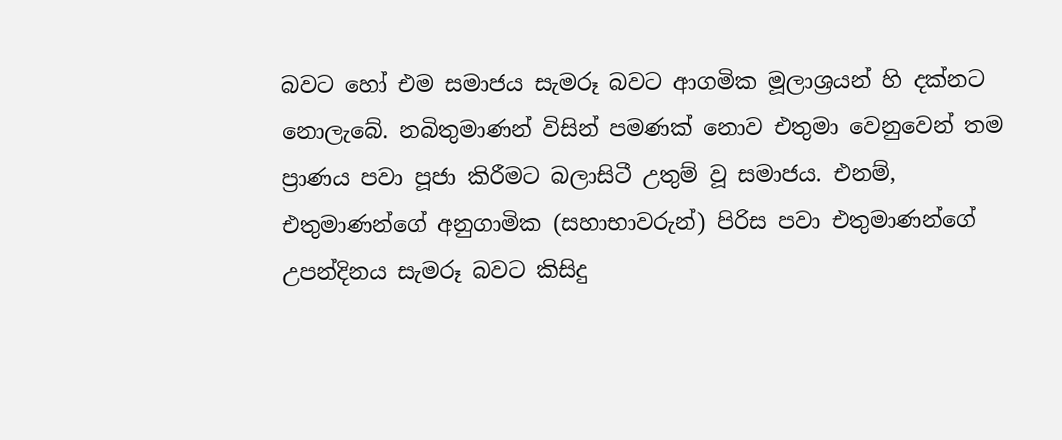බවට හෝ එම සමාජය සැමරූ බවට ආගමික මූලාශ්‍රයන් හි දක්නට නොලැබේ. නබිතුමාණන් විසින් පමණක් නොව එතුමා වෙනුවෙන් තම ප්‍රාණය පවා පූජා කිරීමට බලාසිටී උතුම් වූ සමාජය. එනම්, එතුමාණන්ගේ අනුගාමික (සහාභාවරුන්) පිරිස පවා එතුමාණන්ගේ උපන්දිනය සැමරූ බවට කිසිදු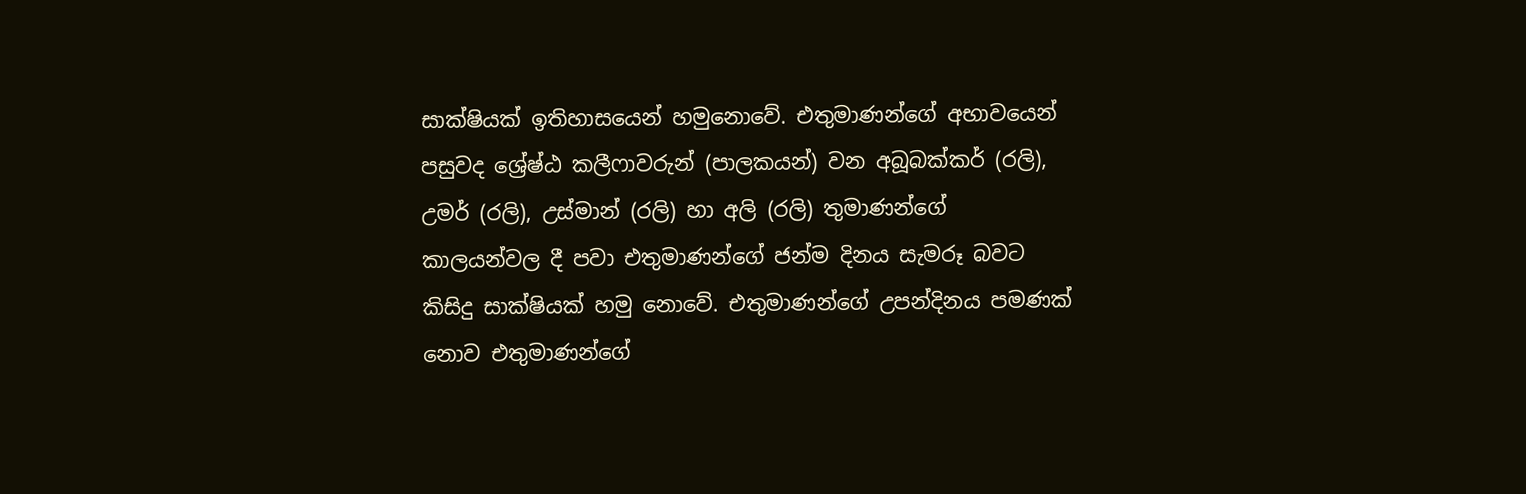සාක්ෂියක් ඉතිහාසයෙන් හමුනොවේ. එතුමාණන්ගේ අභාවයෙන් පසුවද ශ්‍රේෂ්ඨ කලීෆාවරුන් (පාලකයන්) වන අබූබක්කර් (රලි), උමර් (රලි), උස්මාන් (රලි) හා අලි (රලි) තුමාණන්ගේ කාලයන්වල දී පවා එතුමාණන්ගේ ජන්ම දිනය සැමරූ බවට කිසිදු සාක්ෂියක් හමු නොවේ. එතුමාණන්ගේ උපන්දිනය පමණක් නොව එතුමාණන්ගේ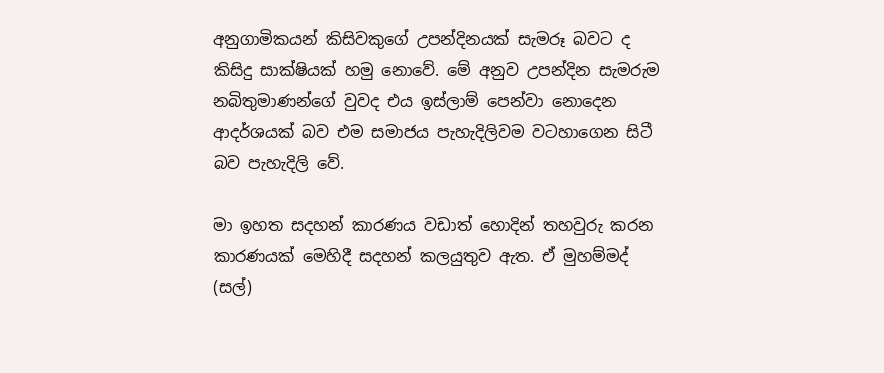අනුගාමිකයන් කිසිවකුගේ උපන්දිනයක් සැමරූ බවට ද කිසිදු සාක්ෂියක් හමු නොවේ. මේ අනුව උපන්දින සැමරුම නබිතුමාණන්ගේ වුවද එය ඉස්ලාම් පෙන්වා නොදෙන ආදර්ශයක් බව එම සමාජය පැහැදිලිවම වටහාගෙන සිටී බව පැහැදිලි වේ.

මා ඉහත සදහන් කාරණය වඩාත් හොදින් තහවුරු කරන කාරණයක් මෙහිදී සදහන් කලයුතුව ඇත. ඒ මුහම්මද් (සල්)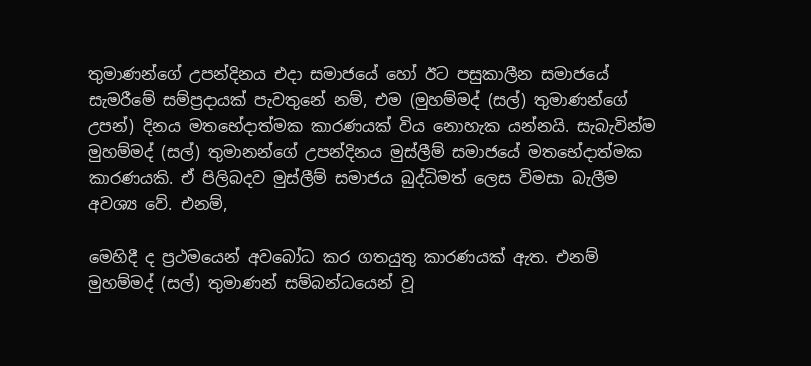තුමාණන්ගේ උපන්දිනය එදා සමාජයේ හෝ ඊට පසුකාලීන සමාජයේ සැමරීමේ සම්ප්‍රදායක් පැවතුනේ නම්, එම (මුහම්මද් (සල්) තුමාණන්ගේ උපන්) දිනය මතභේදාත්මක කාරණයක් විය නොහැක යන්නයි. සැබැවින්ම මුහම්මද් (සල්) තුමානන්ගේ උපන්දිනය මුස්ලීම් සමාජයේ මතභේදාත්මක කාරණයකි. ඒ පිලිබදව මුස්ලීම් සමාජය බුද්ධිමත් ලෙස විමසා බැලීම අවශ්‍ය වේ. එනම්,

මෙහිදී ද ප්‍රථමයෙන් අවබෝධ කර ගතයුතු කාරණයක් ඇත. එනම් මුහම්මද් (සල්) තුමාණන් සම්බන්ධයෙන් වූ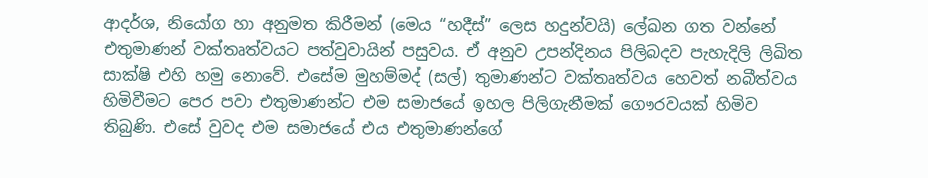ආදර්ශ, නියෝග හා අනුමත කිරීමන් (මෙය “හදීස්” ලෙස හදුන්වයි) ලේඛන ගත වන්නේ එතුමාණන් වක්තෘත්වයට පත්වුවායින් පසුවය. ඒ අනුව උපන්දිනය පිලිබදව පැහැදිලි ලිඛිත සාක්ෂි එහි හමු නොවේ. එසේම මුහම්මද් (සල්) තුමාණන්ට වක්තෘත්වය හෙවත් නබීත්වය හිමිවීමට පෙර පවා එතුමාණන්ට එම සමාජයේ ඉහල පිලිගැනීමක් ගෞරවයක් හිමිව තිබුණි. එ‍සේ වුවද එම සමාජයේ එය එතුමාණන්ගේ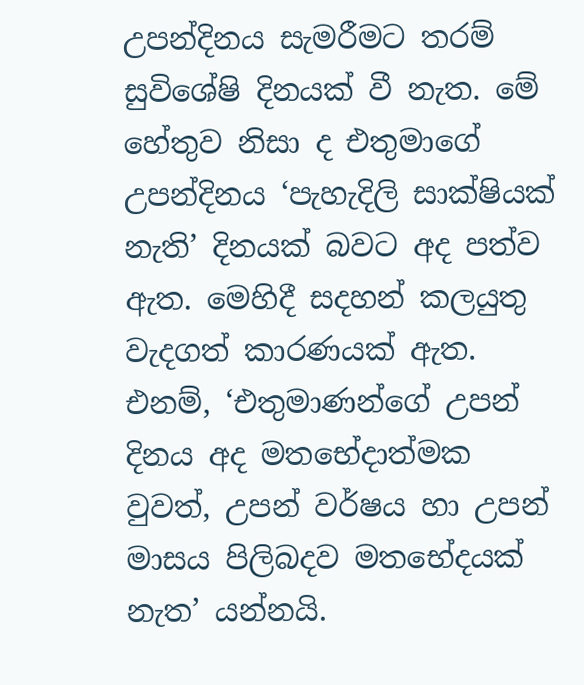උපන්දිනය සැමරීමට තරම් සුවිශේෂි දිනයක් වී නැත. මේ හේතුව නිසා ද එතුමාගේ උපන්දිනය ‘පැහැදිලි සාක්ෂියක් නැති’ දිනයක් බවට අද පත්ව ඇත. මෙහිදී සදහන් කලයුතු වැදගත් කාරණයක් ඇත. එනම්, ‘එතුමාණන්ගේ උපන් දිනය අද මතභේදාත්මක වුවත්, උපන් වර්ෂය හා උපන් මාසය පිලිබදව මතභේදයක් නැත’ යන්නයි.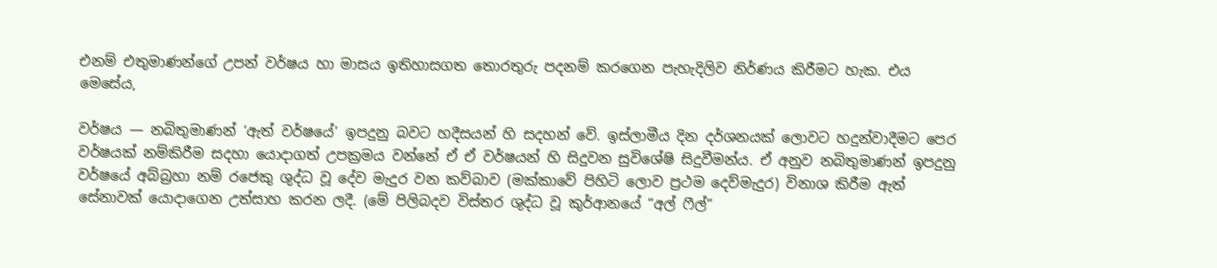එනම් එතුමාණන්ගේ උපන් වර්ෂය හා මාසය ඉතිහාසගත තොරතුරු පදනම් කරගෙන පැහැදිලිව නිර්ණය කිරීමට හැක. එය මෙසේය,

වර්ෂය — නබිතුමාණන් ‘ඇත් වර්ෂයේ’ ඉපදුනු බවට හදීසයන් හි සදහන් වේ. ඉස්ලාමීය දින දර්ශනයක් ලොවට හදුන්වාදීමට පෙර වර්ෂයක් නම්කිරීම සදහා යොදාගත් උපක්‍රමය වන්නේ ඒ ඒ වර්ෂයන් හි සිදුවන සුවිශේෂි සිදුවීමන්ය. ඒ අනුව නබිතුමාණන් ඉපදුනු වර්ෂයේ අබ්බ්‍රහා නම් රජෙකු ශුද්ධ වූ දේව මැදුර වන කව්බාව (මක්කාවේ පිහිටි ලොව ප්‍රථම දෙව්මැදුර) විනාශ කිරීම ඇත් සේනාවක් යොදාගෙන උත්සාහ කරන ලදී. (මේ පිලිබදව විස්තර ශුද්ධ වූ කුර්ආනයේ “අල් ෆීල්”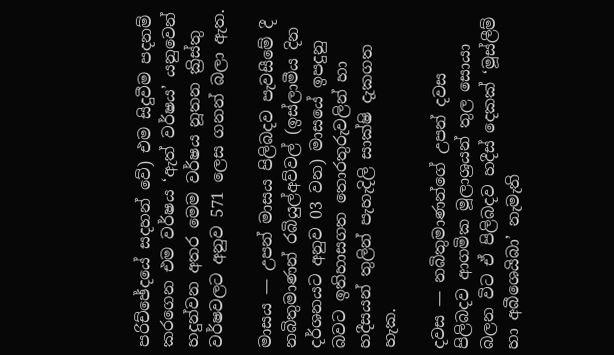පරිච්ඡේදයේ සදහන් වේ) එම සිදුවීම පදනම් කරගෙන එම වර්ෂය ‘ඇත් වර්ෂය’ යනුවෙන් හදුන්වන අතර මෙම වර්ෂය නූතන ක්‍රිස්තු වර්ෂවලට අනුව 571 ලෙස ගනන් බලා ඇත.

මාසය — උපන් මාසය පිලිබදව පැවසීමේ දී නබිතුමාණන් රබියුල්අව්වල් (ඉස්ලාමීය දින දර්ශනයට අනුව 03 වන) මාසයේ ඉපදුනු බවට ඉතිහාසගත තොරතුරුවලින් හා හදීසයන් තුලින් පැහැදිලි සාක්ෂි දැකගත හැක.

දවස — නබිතුමාණන්ගේ උපන් දවස පිලිබදව ආගමික මූලාශ්‍රයන් තුල සොයා බලන විට ඒ පිලිබදව හදීස් දෙකක් ‘මූස්ලීම් හා අබීශෙයිබා’ නැමැති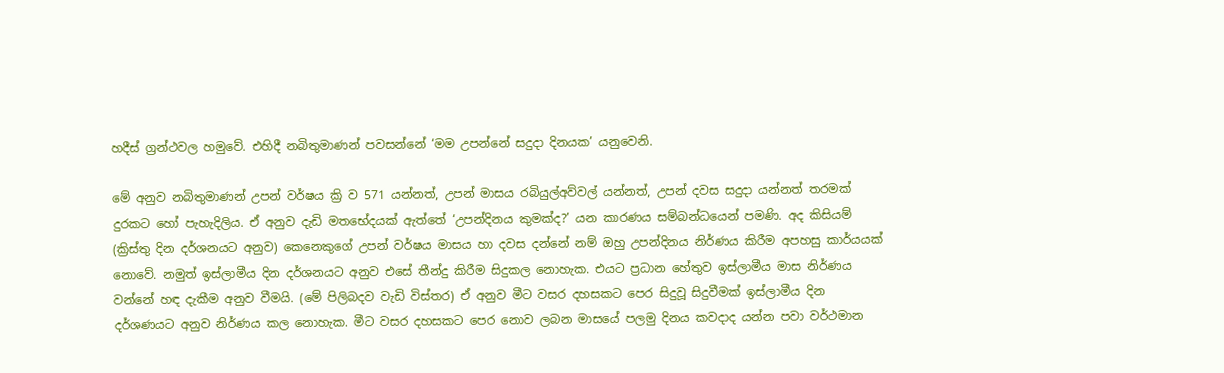හදීස් ග්‍රන්ථවල හමුවේ. එහිදී නබිතුමාණන් පවසන්නේ ‘මම උපන්නේ සදුදා දිනයක’ යනුවෙනි.

මේ අනුව නබිතුමාණන් උපන් වර්ෂය ක්‍රි ව 571 යන්නත්, උපන් මාසය රබියුල්අව්වල් යන්නත්, උපන් දවස සදුදා යන්නත් තරමක් දුරකට හෝ පැහැදිලිය. ඒ අනුව දැඩි මතභේදයක් ඇත්තේ ‘උපන්දිනය කුමක්ද?’ යන කාරණය සම්බන්ධයෙන් පමණි. අද කිසියම් (ක්‍රිස්තු දින දර්ශනයට අනුව) කෙනෙකුගේ උපන් වර්ෂය මාසය හා දවස දන්නේ නම් ඔහු උපන්දිනය නිර්ණය කිරීම අපහසු කාර්යයක් නොවේ. නමුත් ඉස්ලාමීය දින දර්ශනයට අනුව එසේ තීන්දු කිරීම සිදුකල නොහැක. එයට ප්‍රධාන හේතුව ඉස්ලාමීය මාස නිර්ණය වන්නේ හඳ දැකීම අනුව වීමයි. (මේ පිලිබදව වැඩි විස්තර) ඒ අනුව මීට වසර දහසකට පෙර සිදුවූ සිදුවීමක් ඉස්ලාමීය දින දර්ශණයට අනුව නිර්ණය කල නොහැක. මීට වසර දහසකට පෙර නොව ලබන මාසයේ පලමු දිනය කවදාද යන්න පවා වර්ථමාන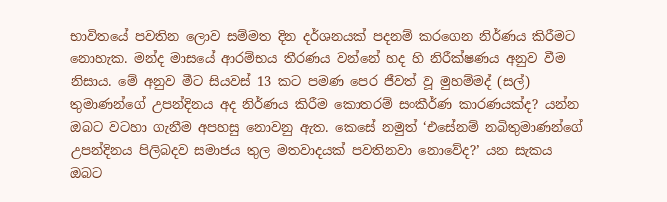භාවිතයේ පවතින ලොව සම්මත දින දර්ශනයක් පදනම් කරගෙන නිර්ණය කිරීමට නොහැක. මන්ද මාසයේ ආරම්භය තීරණය වන්නේ හද හි නිරීක්ෂණය අනුව වීම නිසාය. මේ අනුව මීට සියවස් 13 කට පමණ පෙර ජීවත් වූ මුහම්මද් (සල්) තුමාණන්ගේ උපන්දිනය අද නිර්ණය කිරීම කොතරම් සංකීර්ණ කාරණයක්ද? යන්න ඔබට වටහා ගැනීම අපහසු නොවනු ඇත. කෙසේ නමුත් ‘එසේනම් නබිතුමාණන්ගේ උපන්දිනය පිලිබදව සමාජය තුල මතවාදයක් පවතිනවා නොවේද?’ යන සැකය ඔබට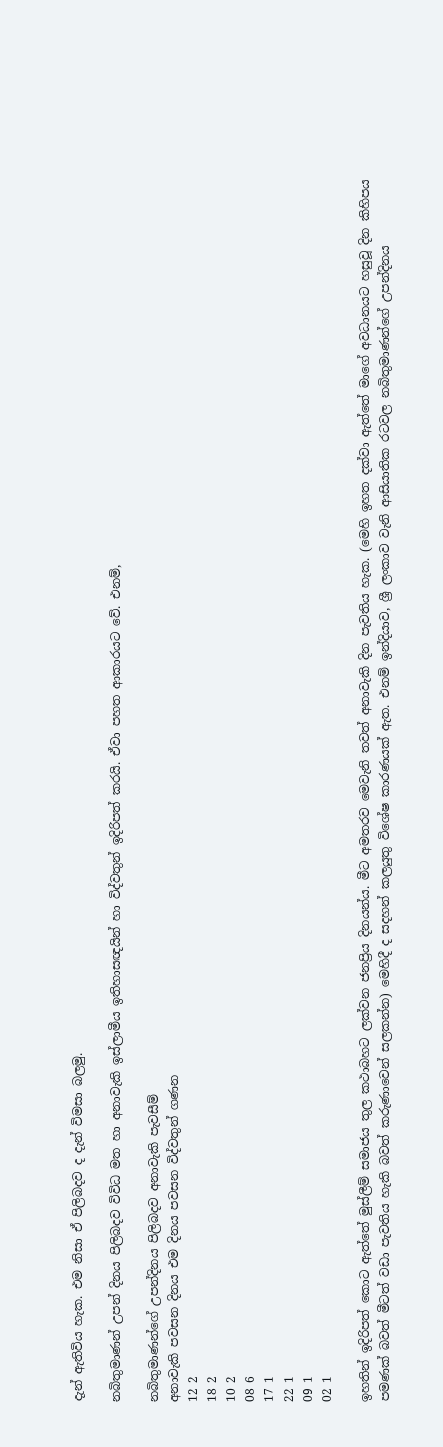දැන් ඇතිවිය හැක. එම නිසා ඒ පිලිබදව ද දැන් විමසා බලමු.

නබිතුමාණන් උපන් දිනය පිලිබදව විවිධ මත හා අනාවැකි ඉස්ලාමීය ඉතිහාසඥයින් හා විද්වතුන් ඉදිරිපත් කරයි. ඒවා පහත ආකාරයට වේ. එනම්,

නබිතුමාණන්ගේ උපන්දිනය පිලිබදව අනාවැකි පැවසීම්
අනාවැකි පවසන දිනය එම දිනය පවසන විද්වතුන් ගණන
12 2
18 2
10 2
08 6
17 1
22 1
09 1
02 1

ඉහතින් ඉදිරිපත් කොට ඇත්තේ මුස්ලීම් සමාජය තුල කථාබහට ලක්වන ජනප්‍රිය දිනයන්ය. මීට අමතරව මෙවැනි තවත් අනාවැකි දින පැවතිය හැක. (මෙහි ඉහත දක්වා ඇත්තේ මාගේ අවධානයට හසුවූ දින කිහිපය පමණක් බවත් මීටත් වඩා පැවතිය හැකි බවත් කරුණාවෙන් සලකන්න) මෙහිදී ද සදහන් කලයුතු විශේෂ කාරණයක් ඇත. එනම් ඉන්දියාව, ශ්‍රී ලංකාව වැනි ආසියාතික රටවල නබිතුමාණන්ගේ උපන්දිනය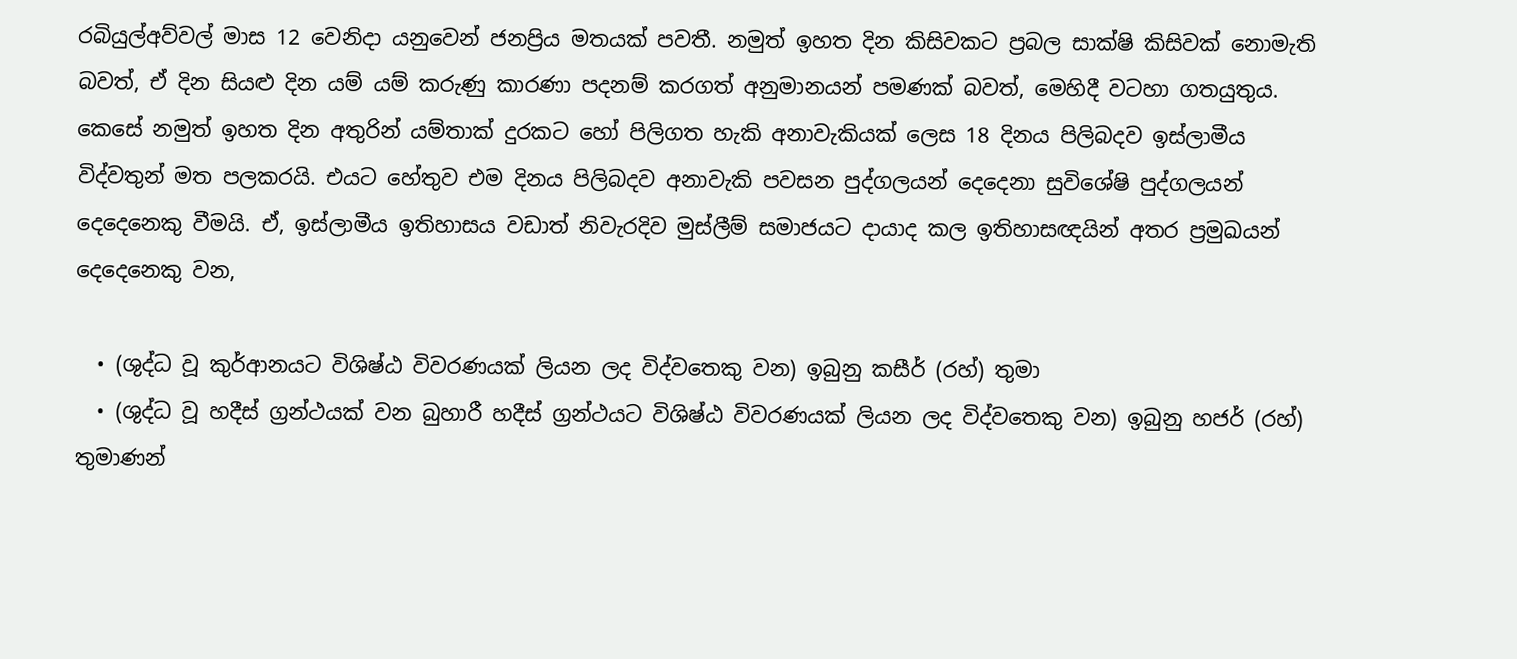රබියුල්අව්වල් මාස 12 වෙනිදා යනුවෙන් ජනප්‍රිය මතයක් පවතී. නමුත් ඉහත දින කිසිවකට ප්‍රබල සාක්ෂි කිසිවක් නොමැති බවත්, ඒ දින සියළු දින යම් යම් කරුණු කාරණා පදනම් කරගත් අනුමානයන් පමණක් බවත්, මෙහිදී වටහා ගතයුතුය. කෙසේ නමුත් ඉහත දින අතුරින් යම්තාක් දුරකට හෝ පිලිගත හැකි අනාවැකියක් ලෙස 18 දිනය පිලිබදව ඉස්ලාමීය විද්වතුන් මත පලකරයි. එයට හේතුව එම දිනය පිලිබදව අනාවැකි පවසන පුද්ගලයන් දෙදෙනා සුවිශේෂි පුද්ගලයන් දෙදෙනෙකු වීමයි. ඒ, ඉස්ලාමීය ඉතිහාසය වඩාත් නිවැරදිව මුස්ලීම් සමාජයට දායාද කල ඉතිහාසඥයින් අතර ප්‍රමුඛයන් දෙදෙනෙකු වන,

  • (ශුද්ධ වූ කුර්ආනයට විශිෂ්ඨ විවරණයක් ලියන ලද විද්වතෙකු වන) ඉබුනු කසීර් (රහ්) තුමා
  • (ශුද්ධ වූ හදීස් ග්‍රන්ථයක් වන බුහාරී හදීස් ග්‍රන්ථයට විශිෂ්ඨ විවරණයක් ලියන ලද විද්වතෙකු වන) ඉබුනු හජර් (රහ්) තුමාණන්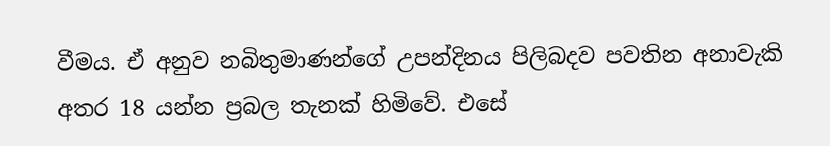වීමය. ඒ අනුව නබිතුමාණන්ගේ උපන්දිනය පිලිබදව පවතින අනාවැකි අතර 18 යන්න ප්‍රබල තැනක් හිමිවේ. එසේ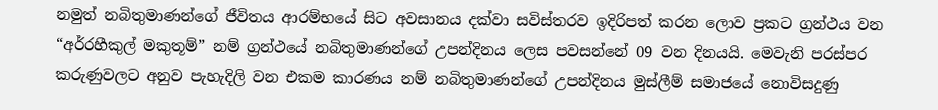නමුත් නබිතුමාණන්ගේ ජීවිතය ආරම්භයේ සිට අවසානය දක්වා සවිස්තරව ඉදිරිපත් කරන ලොව ප්‍රකට ග්‍රන්ථය වන “අර්රහීකුල් මකුතූම්” නම් ග්‍රන්ථයේ නබිතුමාණන්ගේ උපන්දිනය ලෙස පවසන්නේ 09 වන දිනයයි. මෙවැනි පරස්පර කරුණුවලට අනුව පැහැදිලි වන එකම කාරණය නම් නබිතුමාණන්ගේ උපන්දිනය මුස්ලීම් සමාජයේ නොවිසදුණු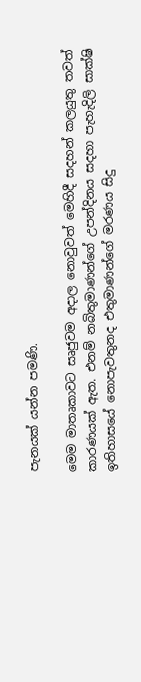පැනයක් යන්න පමණි.

මෙම මාතෘකාවට සෘජුවම අදාල නොවුවත් මෙහිදී සදහන් කලයුතු තවත් කාරණයක් ඇත. එනම් නබිතුමාණන්ගේ උපන්දිනය සදහා පැහැදිලි සාක්ෂි ඉතිහාසයේ නොපැවතුනද එතුමාණන්ගේ මරණය සිදු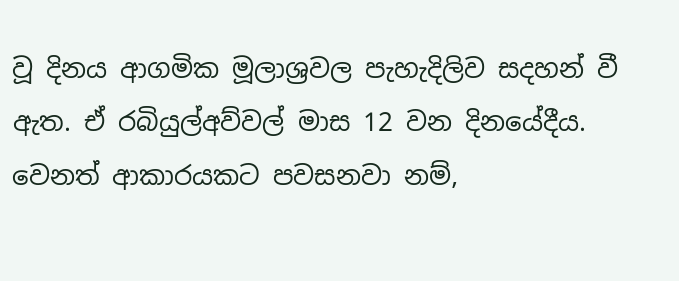වූ දිනය ආගමික මූලාශ්‍රවල පැහැදිලිව සදහන් වී ඇත. ඒ රබියුල්අව්වල් මාස 12 වන දිනයේදීය. වෙනත් ආකාරයකට පවසනවා නම්,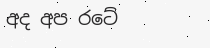අද අප රටේ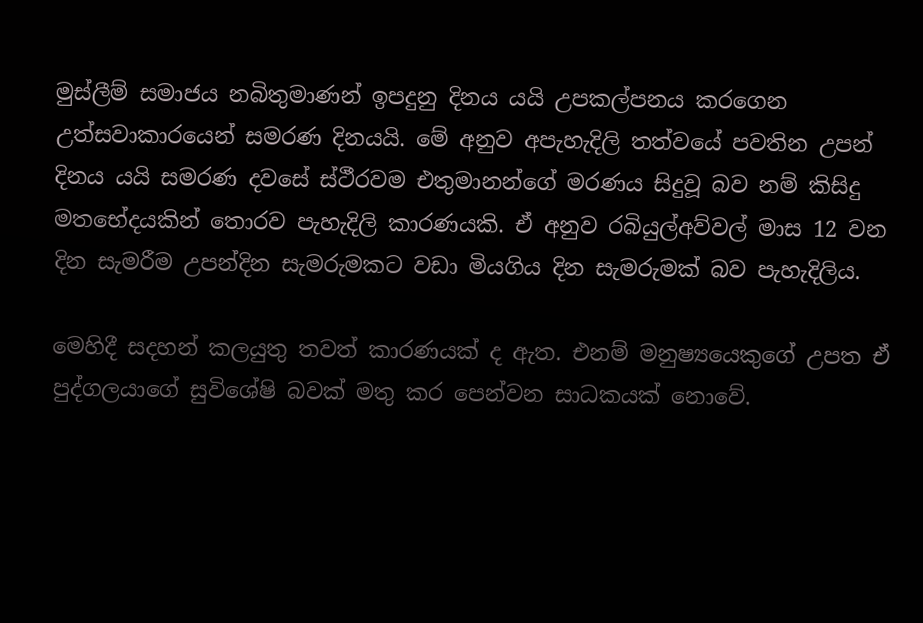මුස්ලීම් සමාජය නබිතුමාණන් ඉපදුනු දිනය යයි උපකල්පනය කරගෙන උත්සවාකාරයෙන් සමරණ දිනයයි. මේ අනුව අපැහැදිලි තත්වයේ පවතින උපන් දිනය යයි සමරණ දවසේ ස්ථීරවම එතුමානන්ගේ මරණය සිදුවූ බව නම් කිසිදු මතභේදයකින් තොරව පැහැදිලි කාරණයකි. ඒ අනුව රබියුල්අව්වල් මාස 12 වන දින සැමරීම උපන්දින සැමරුමකට වඩා මියගිය දින සැමරුමක් බව පැහැදිලිය.

මෙහිදී සදහන් කලයුතු තවත් කාරණයක් ද ඇත. එනම් මනුෂ්‍යයෙකුගේ උපත ඒ පුද්ගලයාගේ සුවිශේෂි බවක් මතු කර පෙන්වන සාධකයක් නොවේ.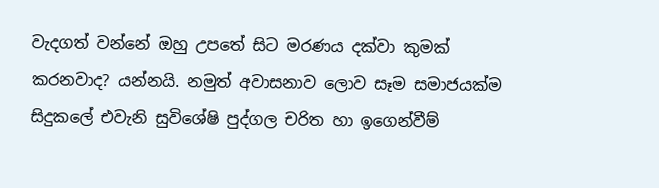වැදගත් වන්නේ ඔහු උපතේ සිට මරණය දක්වා කුමක් කරනවාද? යන්නයි. නමුත් අවාසනාව ලොව සෑම සමාජයක්ම සිදුකලේ එවැනි සුවිශේෂි පුද්ගල චරිත හා ඉගෙන්වීම්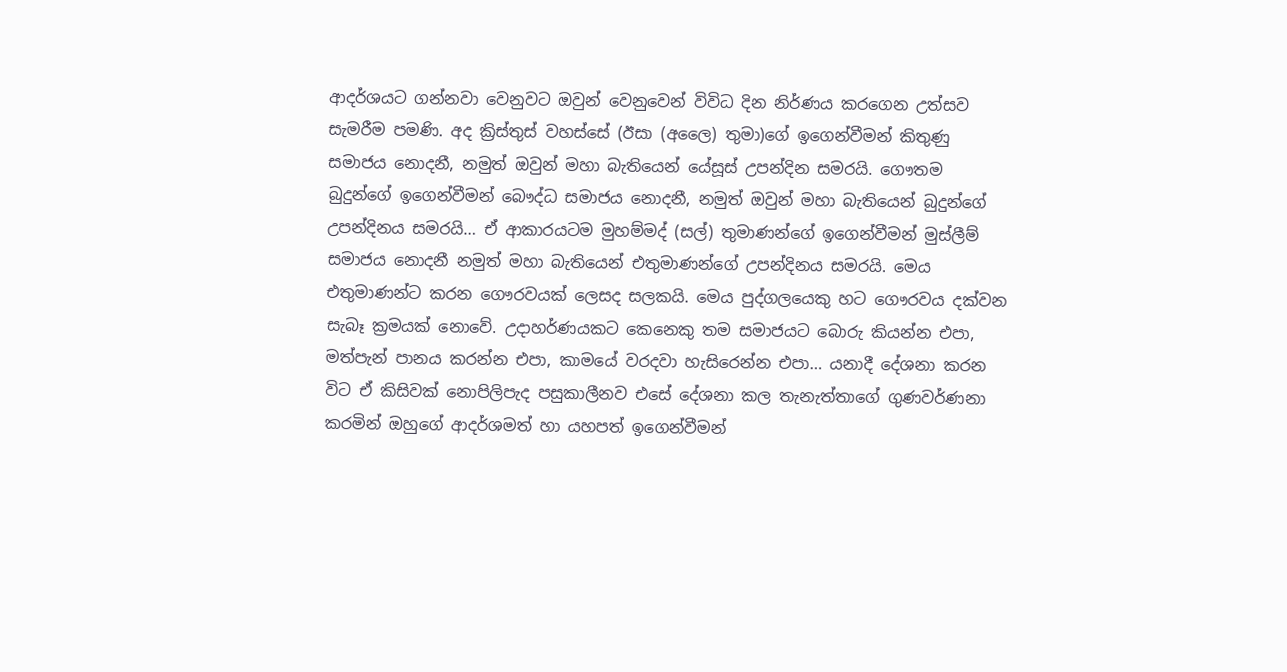ආදර්ශයට ගන්නවා වෙනුවට ඔවුන් වෙනුවෙන් විවිධ දින නිර්ණය කරගෙන උත්සව සැමරීම පමණි. අද ක්‍රිස්තුස් වහස්සේ (ඊසා (අලෛ) තුමා)ගේ ඉගෙන්වීමන් කිතුණු සමාජය නොදනී, නමුත් ඔවුන් මහා බැතියෙන් යේසූස් උපන්දින සමරයි. ගෞතම බුදුන්ගේ ඉගෙන්වීමන් බෞද්ධ සමාජය නොදනී, නමුත් ඔවුන් මහා බැතියෙන් බුදුන්ගේ උපන්දිනය සමරයි… ඒ ආකාරයටම මුහම්මද් (සල්) තුමාණන්ගේ ඉගෙන්වීමන් මුස්ලීම් සමාජය නොදනී නමුත් මහා බැතියෙන් එතුමාණන්ගේ උපන්දිනය සමරයි. මෙය එතුමාණන්ට කරන ගෞරවයක් ලෙසද සලකයි. මෙය පුද්ගලයෙකු හට ගෞරවය දක්වන සැබෑ ක්‍රමයක් නොවේ. උදාහර්ණයකට කෙනෙකු තම සමාජයට බොරු කියන්න එපා, මත්පැන් පානය කරන්න එපා, කාමයේ වරදවා හැසිරෙන්න එපා… යනාදී දේශනා කරන විට ඒ කිසිවක් නොපිලිපැද පසුකාලීනව එසේ දේශනා කල තැනැත්තාගේ ගුණවර්ණනා කරමින් ඔහුගේ ආදර්ශමත් හා යහපත් ඉගෙන්වීමන්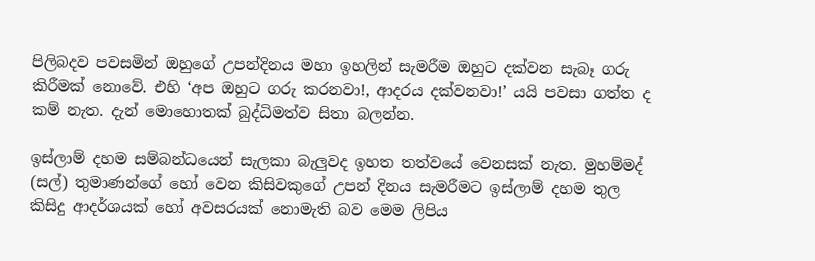පිලිබදව පවසමින් ඔහුගේ උපන්දිනය මහා ඉහලින් සැමරීම ඔහුට දක්වන සැබෑ ගරු කිරීමක් නොවේ. එහි ‘අප ඔහුට ගරු කරනවා!, ආදරය දක්වනවා!’ යයි පවසා ගත්ත ද කම් නැත. දැන් මොහොතක් බුද්ධිමත්ව සිතා බලන්න.

ඉස්ලාම් දහම සම්බන්ධයෙන් සැලකා බැලුවද ඉහත තත්වයේ වෙනසක් නැත. මුහම්මද් (සල්) තුමාණන්ගේ හෝ වෙන කිසිවකුගේ උපන් දිනය සැමරීමට ඉස්ලාම් දහම තුල කිසිදු ආදර්ශයක් හෝ අවසරයක් නොමැති බව මෙම ලිපිය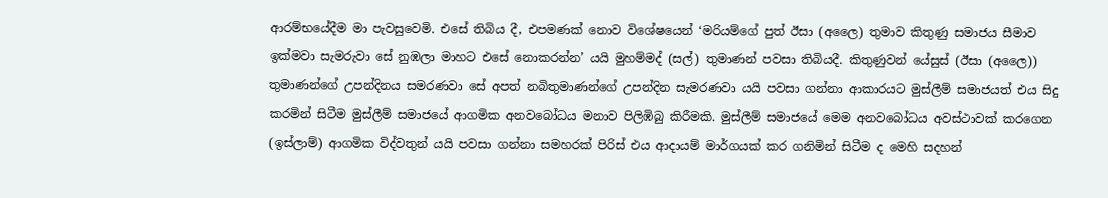ආරම්භයේදීම මා පැවසුවෙමි. එසේ තිබිය දී, එපමණක් නොව විශේෂයෙන් ‘මරියම්ගේ පුත් ඊසා (අලෛ) තුමාව කිතුණු සමාජය සීමාව ඉක්මවා සැමරුවා සේ නුඹලා මාහට එසේ නොකරන්න’ යයි මුහම්මද් (සල්) තුමාණන් පවසා තිබියදී. කිතුණුවන් යේසුස් (ඊසා (අලෛ)) තුමාණන්ගේ උපන්දිනය සමරණවා සේ අපත් නබිතුමාණන්ගේ උපන්දින සැමරණවා යයි පවසා ගන්නා ආකාරයට මුස්ලීම් සමාජයත් එය සිදු කරමින් සිටීම මුස්ලීම් සමාජයේ ආගමික අනවබෝධය මනාව පිලිඹිබු කිරීමකි. මුස්ලීම් සමාජයේ මෙම අනවබෝධය අවස්ථාවක් කරගෙන (ඉස්ලාම්) ආගමික විද්වතුන් යයි පවසා ගන්නා සමහරක් පිරිස් එය ආදායම් මාර්ගයක් කර ගනිමින් සිටීම ද මෙහි සදහන්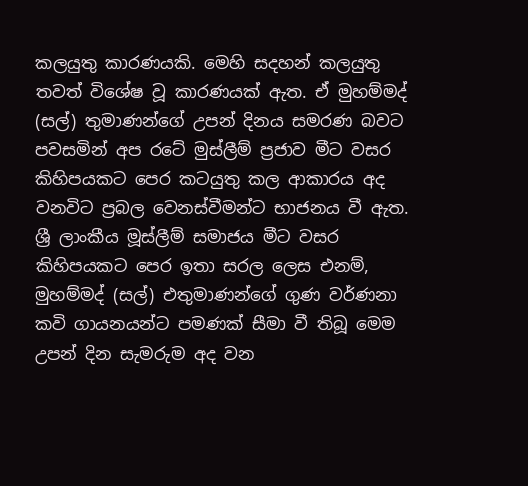කලයුතු කාරණයකි. මෙහි සදහන් කලයුතු තවත් විශේෂ වූ කාරණයක් ඇත. ඒ මුහම්මද් (සල්) තුමාණන්ගේ උපන් දිනය සමරණ බවට පවසමින් අප රටේ මුස්ලීම් ප්‍රජාව මීට වසර කිහිපයකට පෙර කටයුතු කල ආකාරය අද වනවිට ප්‍රබල වෙනස්වීමන්ට භාජනය වී ඇත. ශ්‍රී ලාංකීය මූස්ලීම් සමාජය මීට වසර කිහිපයකට පෙර ඉතා සරල ලෙස එනම්, මුහම්මද් (සල්) එතුමාණන්ගේ ගුණ වර්ණනා කවි ගායනයන්ට පමණක් සීමා වී තිබූ මෙම උපන් දින සැමරුම අද වන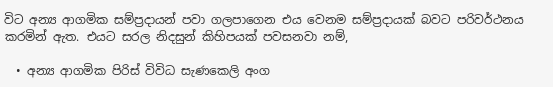විට අන්‍ය ආගමික සම්ප්‍රදායන් පවා ගලපාගෙන එය වෙනම සම්ප්‍රදායක් බවට පරිවර්ථනය කරමින් ඇත. එයට සරල නිදසුන් කිහිපයක් පවසනවා නම්,

  • අන්‍ය ආගමික පිරිස් විවිධ සැණකෙලි අංග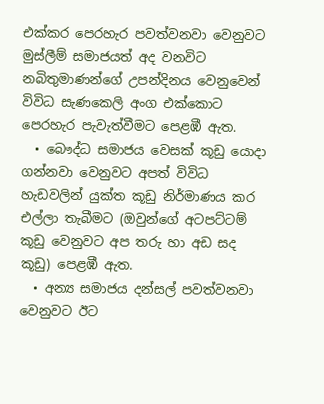එක්කර පෙරහැර පවත්වනවා වෙනුවට මුස්ලීම් සමාජයත් අද වනවිට නබිතුමාණන්ගේ උපන්දිනය වෙනුවෙන් විවිධ සැණකෙලි අංග එක්කොට පෙරහැර පැවැත්වීමට පෙළඹී ඇත.
  • බෞද්ධ සමාජය වෙසක් කූඩු යොදා ගන්නවා වෙනුවට අපත් විවිධ හැඩවලින් යුක්ත කූඩු නිර්මාණය කර එල්ලා තැබීමට (ඔවුන්ගේ අටපට්ටම් කූඩු වෙනුවට අප තරු හා අඩ සද කූඩු) පෙළඹී ඇත.
  • අන්‍ය සමාජය දන්සල් පවත්වනවා වෙනුවට ඊට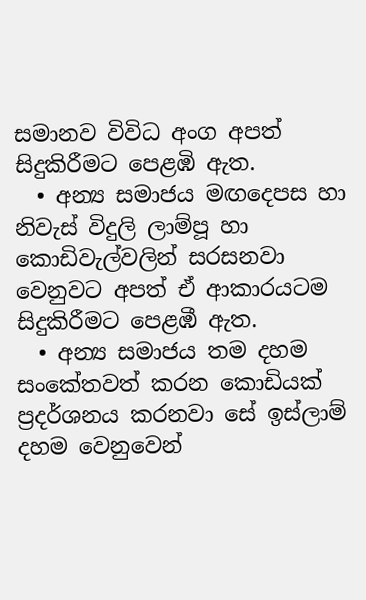සමානව විවිධ අංග අපත් සිදුකිරීමට පෙළඹි ඇත.
  • අන්‍ය සමාජය මඟදෙපස හා නිවැස් විදුලි ලාම්පූ හා කොඩිවැල්වලින් සරසනවා වෙනුවට අපත් ඒ ආකාරයටම සිදුකිරීමට පෙළඹී ඇත.
  • අන්‍ය සමාජය තම දහම සංකේතවත් කරන කොඩියක් ප්‍රදර්ශනය කරනවා සේ ඉස්ලාම් දහම වෙනුවෙන්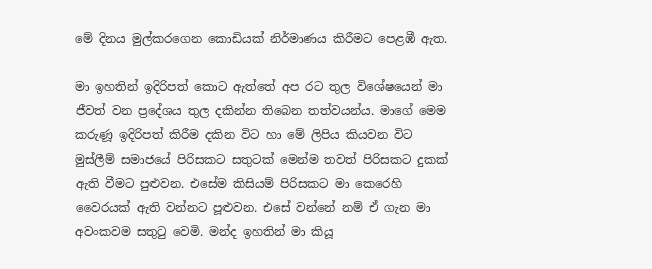මේ දිනය මුල්කරගෙන කොඩියක් නිර්මාණය කිරීමට පෙළඹී ඇත.

මා ඉහතින් ඉදිරිපත් කොට ඇත්තේ අප රට තුල විශේෂයෙන් මා ජීවත් වන ප්‍රදේශය තුල දකින්න තිබෙන තත්වයන්ය. මාගේ මෙම කරුණූ ඉදිරිපත් කිරීම දකින විට හා මේ ලිපිය කියවන විට මුස්ලීම් සමාජයේ පිරිසකට සතුටක් මෙන්ම තවත් පිරිසකට දුකක් ඇති වීමට පුළුවන. එසේම කිසියම් පිරිසකට මා කෙරෙහි වෛරයක් ඇති වන්නට පූළුවන. එසේ වන්නේ නම් ඒ ගැන මා අවංකවම සතුටු වෙමි. මන්ද ඉහතින් මා කියූ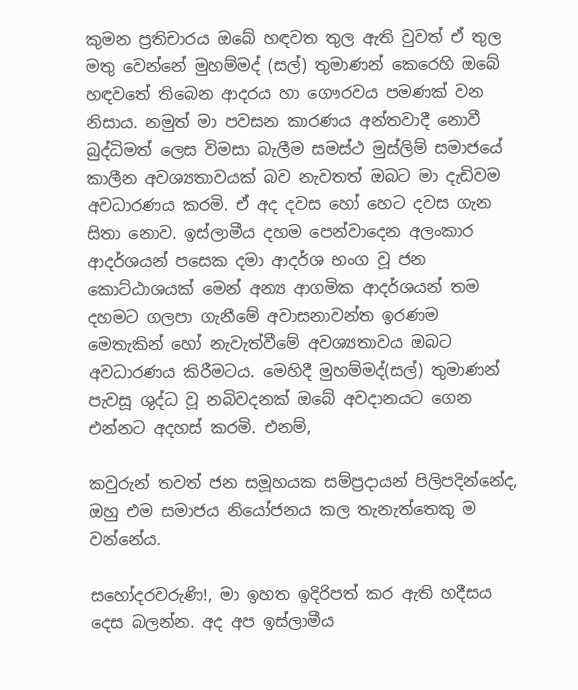කුමන ප්‍රතිචාරය ඔබේ හඳවත තුල ඇති වුවත් ඒ තුල මතු වෙන්නේ මුහම්මද් (සල්) තුමාණන් කෙරෙහි ඔබේ හඳවතේ තිබෙන ආදරය හා ගෞරවය පමණක් වන නිසාය. නමුත් මා පවසන කාරණය අන්තවාදී නොවී බුද්ධිමත් ලෙස විමසා බැලීම සමස්ථ මුස්ලිම් සමාජයේ කාලීන අවශ්‍යතාවයක් බව නැවතත් ඔබට මා දැඩිවම අවධාරණය කරමි. ඒ අද දවස හෝ හෙට දවස ගැන සිතා නොව. ඉස්ලාමීය දහම පෙන්වාදෙන අලංකාර ආදර්ශයන් පසෙක දමා ආදර්ශ භංග වූ ජන කොට්ඨාශයක් මෙන් අන්‍ය ආගමික ආදර්ශයන් තම දහමට ගලපා ගැනීමේ අවාසනාවන්ත ඉරණම මෙතැකින් හෝ නැවැත්වීමේ අවශ්‍යතාවය ඔබට අවධාරණය කිරීමටය. මෙහිදී මුහම්මද්(සල්) තුමාණන් පැවසූ ශුද්ධ වූ නබිවදනක් ඔබේ අවදානයට ගෙන එන්නට අදහස් කරමි. එනම්,

කවුරුන් තවත් ජන සමූහයක සම්ප්‍රදායන් පිලිපදින්නේද, ඔහු එම සමාජය නියෝජනය කල තැනැත්තෙකු ම වන්නේය.

සහෝදරවරුණි!, මා ඉහත ඉදිරිපත් කර ඇති හදීසය දෙස බලන්න. අද අප ඉස්ලාමීය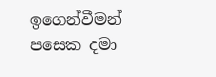ඉගෙන්වීමන් පසෙක දමා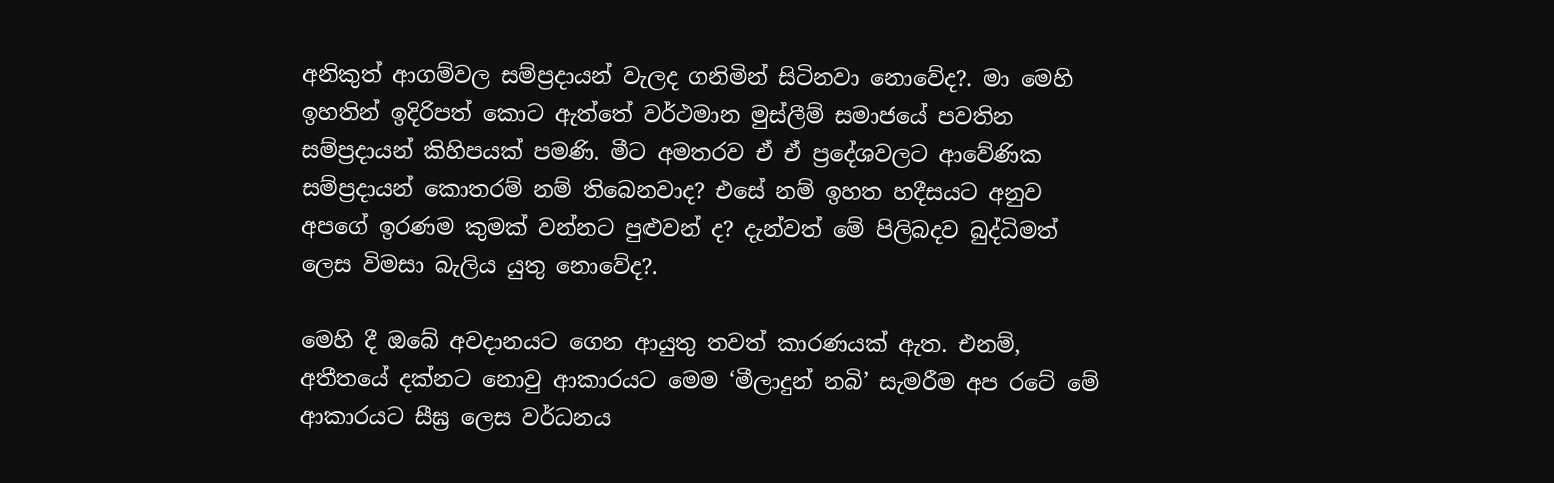අනිකුත් ආගම්වල සම්ප්‍රදායන් වැලද ගනිමින් සිටිනවා නොවේද?. මා මෙහි ඉහතින් ඉදිරිපත් කොට ඇත්තේ වර්ථමාන මුස්ලීම් සමාජයේ පවතින සම්ප්‍රදායන් කිහිපයක් පමණි. මීට අමතරව ඒ ඒ ප්‍රදේශවලට ආවේණික සම්ප්‍රදායන් කොතරම් නම් තිබෙනවාද? එසේ නම් ඉහත හදීසයට අනුව අපගේ ඉරණම කුමක් වන්නට පුළුවන් ද? දැන්වත් මේ පිලිබදව බුද්ධිමත් ලෙස විමසා බැලිය යුතු නොවේද?.

මෙහි දී ඔබේ අවදානයට ගෙන ආයුතු තවත් කාරණයක් ඇත. එනම්, අතීතයේ දක්නට නොවු ආකාරයට මෙම ‘මීලාදුන් නබි’ සැමරීම අප රටේ මේ ආකාරයට සීඝ්‍ර ලෙස වර්ධනය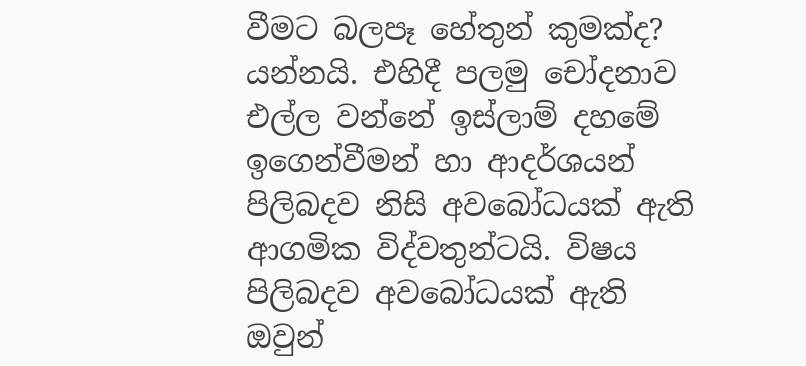වීමට බලපෑ හේතුන් කුමක්ද? යන්නයි. එහිදී පලමු චෝදනාව එල්ල වන්නේ ඉස්ලාම් දහමේ ඉගෙන්වීමන් හා ආදර්ශයන් පිලිබදව නිසි අවබෝධයක් ඇති ආගමික විද්වතුන්ටයි. විෂය පිලිබදව අවබෝධයක් ඇති ඔවුන්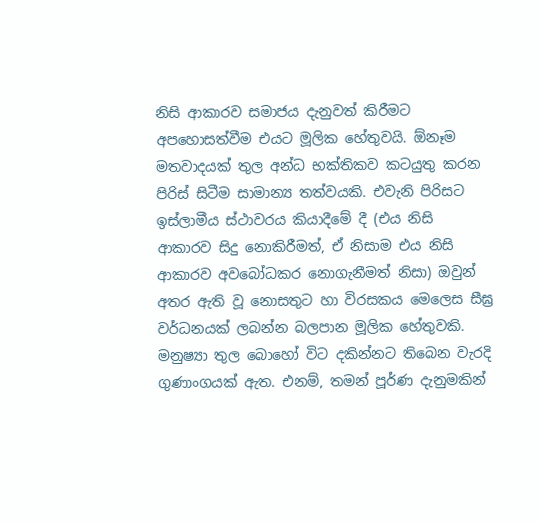නිසි ආකාරව සමාජය දැනුවත් කිරීමට අපහොසත්වීම එයට මූලික හේතුවයි. ඕනෑම මතවාදයක් තුල අන්ධ භක්තිකව කටයුතු කරන පිරිස් සිටීම සාමාන්‍ය තත්වයකි. එවැනි පිරිසට ඉස්ලාමීය ස්ථාවරය කියාදීමේ දී (එය නිසි ආකාරව සිදු නොකිරීමත්, ඒ නිසාම එය නිසි ආකාරව අවබෝධකර නොගැනීමත් නිසා) ඔවුන් අතර ඇති වූ නොසතුට හා විරසකය මෙලෙස සීඝ්‍ර වර්ධනයක් ලබන්න බලපාන මූලික හේතුවකි. මනුෂ්‍යා තුල බොහෝ විට දකින්නට තිබෙන වැරදි ගුණාංගයක් ඇත. එනම්, තමන් පූර්ණ දැනුමකින්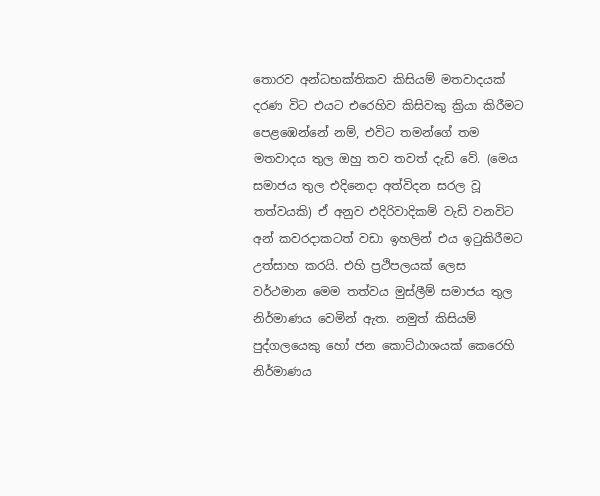තොරව අන්ධභක්තිකව කිසියම් මතවාදයක් දරණ විට එයට එරෙහිව කිසිවකු ක්‍රියා කිරීමට පෙළඹෙන්නේ නම්, එවිට තමන්ගේ තම මතවාදය තුල ඔහු තව තවත් දැඩි වේ. (මෙය සමාජය තුල එදිනෙදා අත්විදන සරල වූ තත්වයකි) ඒ අනුව එදිරිවාදිකම් වැඩි වනවිට අන් කවරදාකටත් වඩා ඉහලින් එය ඉටුකිරීමට උත්සාහ කරයි. එහි ප්‍රථිපලයක් ලෙස වර්ථමාන මෙම තත්වය මුස්ලීම් සමාජය තුල නිර්මාණය වෙමින් ඇත. නමුත් කිසියම් පුද්ගලයෙකු හෝ ජන කොට්ඨාශයක් කෙරෙහි නිර්මාණය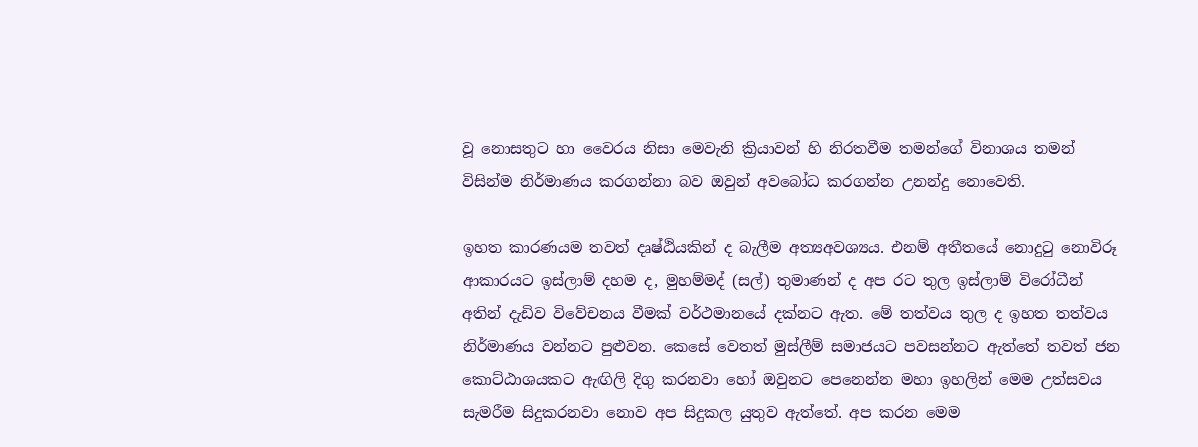වූ නොසතුට හා වෛරය නිසා මෙවැනි ක්‍රියාවන් හි නිරතවීම තමන්ගේ විනාශය තමන් විසින්ම නිර්මාණය කරගන්නා බව ඔවුන් අවබෝධ කරගන්න උනන්දු නොවෙති.

ඉහත කාරණයම තවත් දෘෂ්ඨියකින් ද බැලීම අත්‍යඅවශ්‍යය. එනම් අතීතයේ නොදුටු නොවිරූ ආකාරයට ඉස්ලාම් දහම ද, මුහම්මද් (සල්) තුමාණන් ද අප රට තුල ඉස්ලාම් විරෝධීන් අතින් දැඩිව විවේචනය වීමක් වර්ථමානයේ දක්න‍ට ඇත. මේ තත්වය තුල ද ඉහත තත්වය නිර්මාණය වන්නට පුළුවන. කෙසේ වෙතත් මුස්ලීම් සමාජයට පවසන්නට ඇත්තේ තවත් ජන කොට්ඨාශයකට ඇඟිලි දිගු කරනවා හෝ ඔවුනට පෙනෙන්න මහා ඉහලින් මෙම උත්සවය සැමරීම සිදුකරනවා නොව අප සිදුකල යුතුව ඇත්තේ. අප කරන මෙම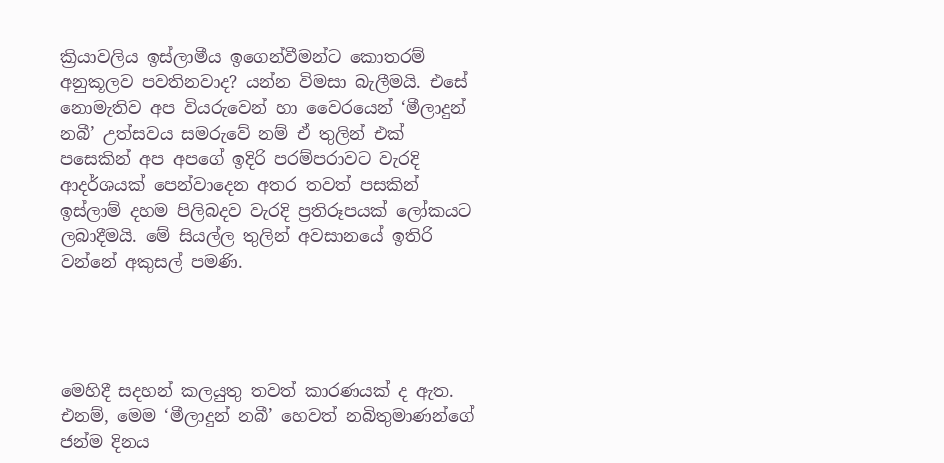ක්‍රියාවලිය ඉස්ලාමීය ඉගෙන්වීමන්ට කොතරම් අනුකූලව පවතිනවාද? යන්න විමසා බැලීමයි. එසේ නොමැතිව අප වියරුවෙන් හා වෛරයෙන් ‘මීලාදුන් නබී’ උත්සවය සමරුවේ නම් ඒ තුලින් එක් පසෙකින් අප අපගේ ඉදිරි පරම්පරාවට වැරදි ආදර්ශයක් පෙන්වාදෙන අතර තවත් පසකින් ඉස්ලාම් දහම පිලිබදව වැරදි ප්‍රතිරූපයක් ලෝකයට ලබාදීමයි. මේ සියල්ල තුලින් අවසානයේ ඉතිරි වන්නේ අකුසල් පමණි.




මෙහිදී සදහන් කලයුතු තවත් කාරණයක් ද ඇත. එනම්, මෙම ‘මීලාදුන් නබී’ හෙවත් නබිතුමාණන්ගේ ජන්ම දිනය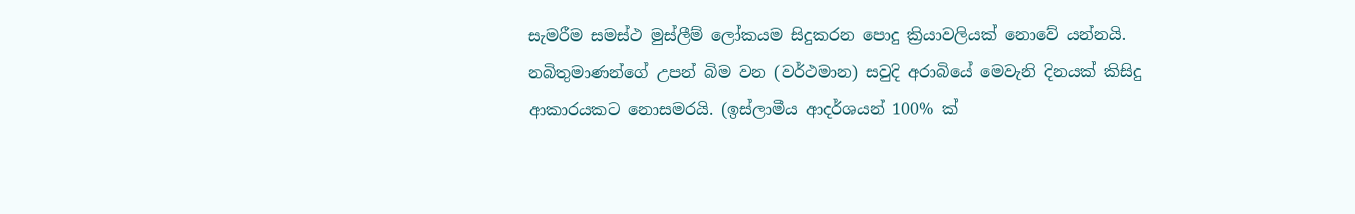සැමරීම සමස්ථ මුස්ලීම් ලෝකයම සිදුකරන පොදු ක්‍රියාවලියක් නොවේ යන්නයි. නබිතුමාණන්ගේ උපන් බිම වන (වර්ථමාන) සවුදි අරාබියේ මෙවැනි දිනයක් කිසිදු ආකාරයකට නොසමරයි. (ඉස්ලාමීය ආදර්ශයන් 100% ක්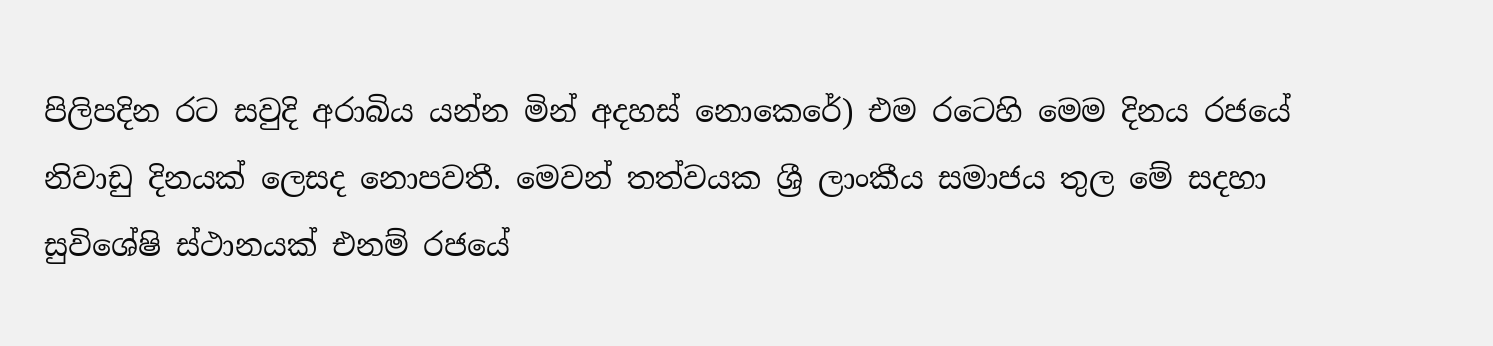පිලිපදින රට සවුදි අරාබිය යන්න මින් අදහස් නොකෙරේ) එම රටෙහි මෙම දිනය රජයේ නිවාඩු දිනයක් ලෙසද නොපවතී. මෙවන් තත්වයක ශ්‍රී ලාංකීය සමාජය තුල මේ සදහා සුවිශේෂි ස්ථානයක් එනම් රජයේ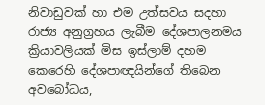නිවාඩුවක් හා එම උත්සවය සදහා රාජ්‍ය අනුග්‍රහය ලැබීම දේශපාලනමය ක්‍රියාවලියක් මිස ඉස්ලාම් දහම කෙරෙහි දේශපාඥයින්ගේ තිබෙන අවබෝධය,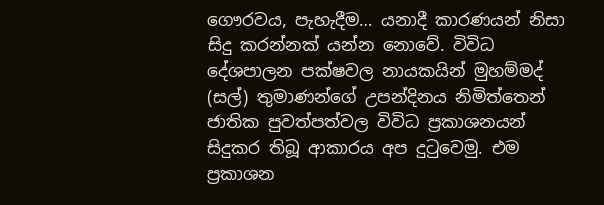ගෞරවය, පැහැදීම… යනාදී කාරණයන් නිසා සිදු කරන්නක් යන්න නොවේ. විවිධ දේශපාලන පක්ෂවල නායකයින් මුහම්මද් (සල්) තුමාණන්ගේ උපන්දිනය නිමිත්තෙන් ජාතික පුවත්පත්වල විවිධ ප්‍රකාශනයන් සිදුකර තිබූ ආකාරය අප දුටුවෙමු. එම ප්‍රකාශන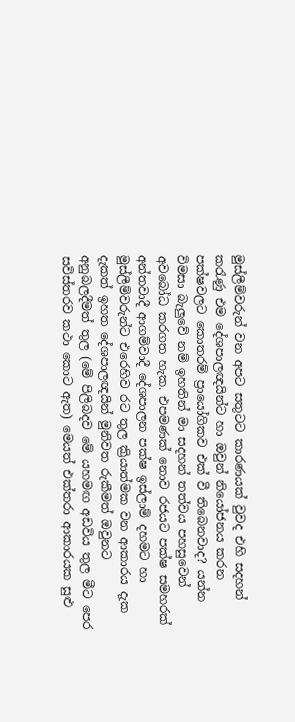මුස්ලීම්වරුන් වන අපට සතුටට කාරණයක් වුවද එහි සදහන් කරැණු එම දේශපාලඥයින්ට හා ඔවුන් නියෝජනය කරන පක්ෂවලට කොතරම් ප්‍රායෝගිකව එක් වී තිබෙනවාද? යන්න විමසා බැලුවේ නම් ඉහතින් මා සදහන් තත්වය පහසුවෙන් අවබෝධ කරගත හැක. එපමණක් නොව රජයට පක්ෂ සමහරක් අන්තවාදී ආගම්වාදී දේශපාලන පක්ෂ ඉස්ලාම් දහමට හා මුස්ලීම්වරුන්ට එරෙහිව රට තුල ක්‍රියාත්මක වන ආකාරය දැක දැකත් ඉහත දේශපාලඥයින් මුනිවත රුකීමත් ඔවුනට අනුබලදීමත් තුල (මේ පිලිබදව මේ යහමඟ අඩවිය තුල මීට පෙර සවිස්තරව කථා කොට ඇත) මෙයත් එක්තරා ආකාරයක සුළු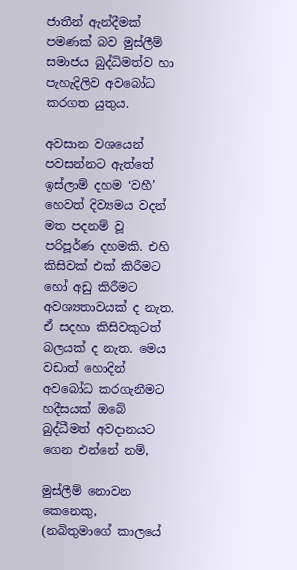ජාතීන් ඇන්දීමක් පමණක් බව මුස්ලීම් සමාජය බුද්ධිමත්ව හා පැහැදිලිව අවබෝධ කරගත යුතුය.

අවසාන වශයෙන් පවසන්නට ඇත්තේ ඉස්ලාම් දහම ‘වහී’ හෙවත් දිව්‍යමය වදන් මත පදනම් වූ පරිපූර්ණ දහමකි. එහි කිසිවක් එක් කිරීමට හෝ අඩු කිරීමට අවශ්‍යතාවයක් ද නැත. ඒ සදහා කිසිවකුටත් බලයක් ද නැත. මෙය වඩාත් හොදින් අවබෝධ කරගැනීමට හදීසයක් ඔබේ බුද්ධීමත් අවදානයට ගෙන එන්නේ නම්,

මුස්ලීම් නොවන කෙනෙකු, (නබිතුමාගේ කාලයේ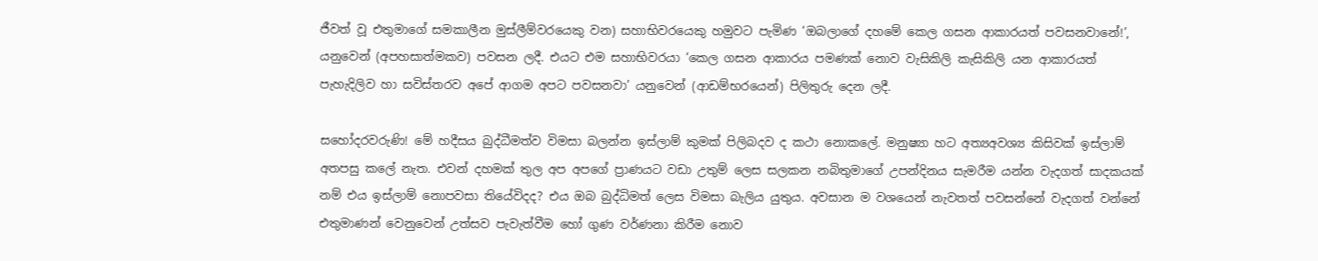ජීවත් වූ එතුමාගේ සමකාලීන මුස්ලීම්වරයෙකු වන) සහාභිවරයෙකු හමුවට පැමිණ ‘ඔබලාගේ දහමේ කෙල ගසන ආකාරයත් පවසනවානේ!’, යනුවෙන් (අපහසාත්මකව) පවසන ලදී. එයට එම සහාභිවරයා ‘කෙල ගසන ආකාරය පමණක් නොව වැසිකිලි කැසිකිලි යන ආකාරයත් පැහැදිලිව හා සවිස්තරව අපේ ආගම අපට පවසනවා’ යනුවෙන් (ආඩම්භරයෙන්) පිලිතුරු දෙන ලදී.

සහෝදරවරුණි! මේ හදීසය බුද්ධීමත්ව විමසා බලන්න ඉස්ලාම් කුමක් පිලිබදව ද කථා නොකලේ. මනුෂ්‍යා හට අත්‍යඅවශ්‍ය කිසිවක් ඉස්ලාම් අතපසු කලේ නැත. එවන් දහමක් තුල අප අපගේ ප්‍රාණයට වඩා උතුම් ලෙස සලකන නබිතුමාගේ උපන්දිනය සැමරීම යන්න වැදගත් සාදකයක් නම් එය ඉස්ලාම් නොපවසා තියේවිදද? එය ඔබ බුද්ධිමත් ලෙස විමසා බැලිය යුතුය. අවසාන ම වශයෙන් නැවතත් පවසන්නේ වැදගත් වන්නේ එතුමාණන් වෙනුවෙන් උත්සව පැවැත්වීම හෝ ගුණ වර්ණනා කිරීම නොව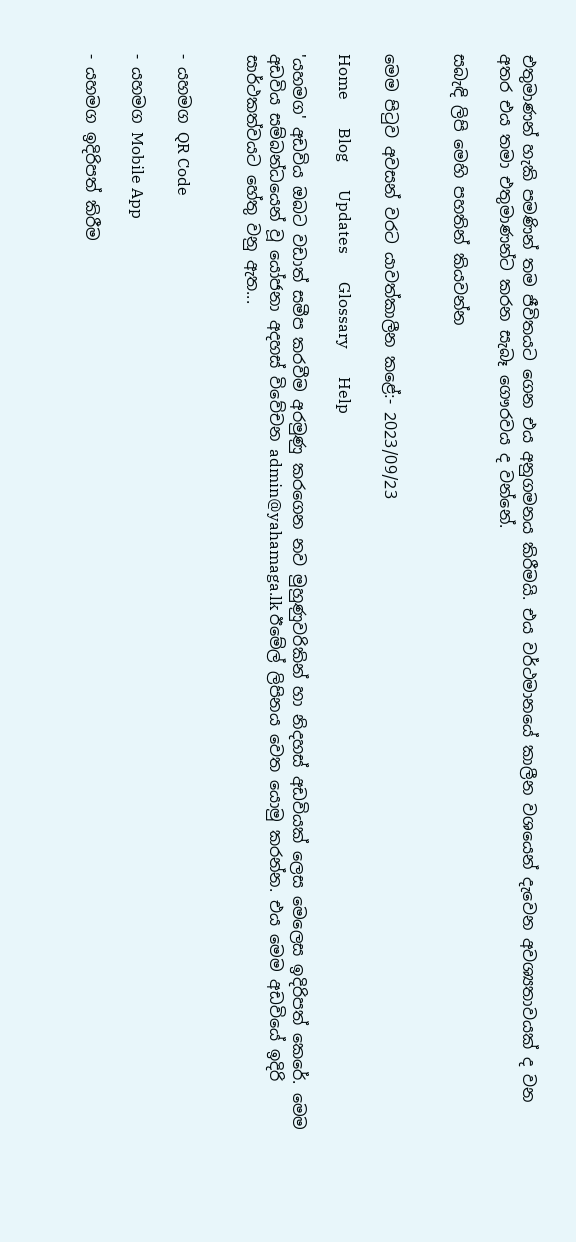එතුමාණන් හැකි පමණින් තම ජීවිතයට ගෙන එය අනුගමනය කිරීමයි. එය වර්ථමානයේ කාලීන වශයෙන් දැවෙන අවශ්‍යතාවයක් ද වන අතර එය තමා එතුමාණන්ට කරන සැබෑ ගෞරවය ද වන්නේ.

සබැඳි ලිපි මෙහි පහතින් කියවන්න


මෙම පිටුව අවසන් වරට යාවත්කාලීන කළේ:- 2023/09/23

Home       Blog       Updates       Glossary       Help

'යහමග' අඩවිය ඔබට වඩාත් සමීප කරවීම අරමුණු කරගෙන නව මුහුණුවරිකින් හා නිදහස් අඩවියක් ලෙස මෙලෙස ඉදිරිපත් කෙරේ. මෙම අඩවිය සම්බන්ධයෙන් වූ යෝජනා අදහස් විවේචන admin@yahamaga.lk ඊමේල් ලිපිනය වෙත යොමු කරන්න. එය මෙම අඩවියේ ඉදිරි සාර්ථකත්වයට හේතු වනු ඇත...


- යහමග QR Code

- යහමග Mobile App

- යහමග ඉදිරිපත් කිරීම